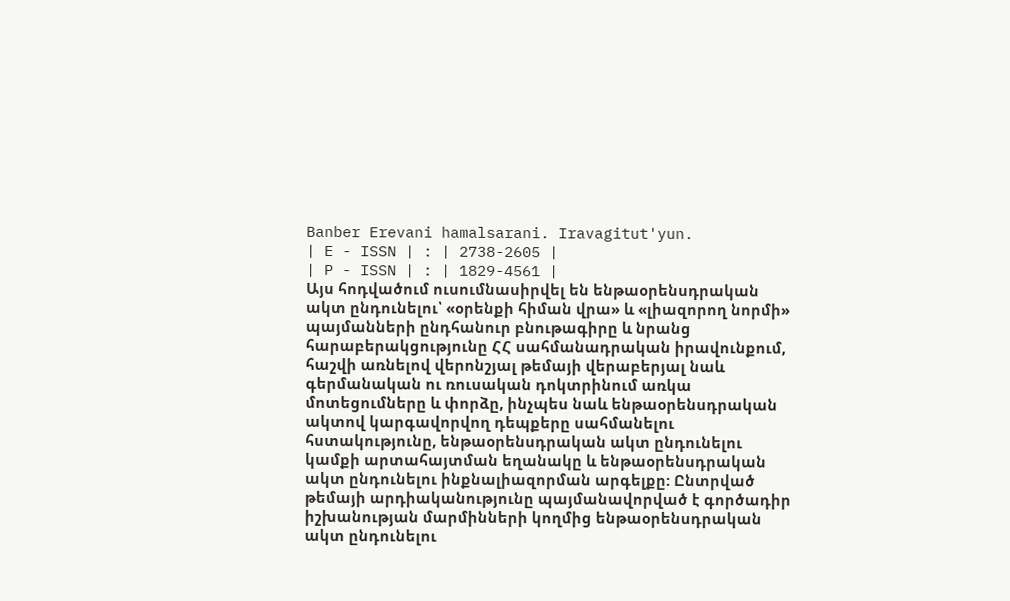Banber Erevani hamalsarani. Iravagitut'yun.
| E - ISSN | : | 2738-2605 |
| P - ISSN | : | 1829-4561 |
Այս հոդվածում ուսումնասիրվել են ենթաօրենսդրական ակտ ընդունելու՝ «օրենքի հիման վրա» և «լիազորող նորմի» պայմանների ընդհանուր բնութագիրը և նրանց հարաբերակցությունը ՀՀ սահմանադրական իրավունքում, հաշվի առնելով վերոնշյալ թեմայի վերաբերյալ նաև գերմանական ու ռուսական դոկտրինում առկա մոտեցումները և փորձը, ինչպես նաև ենթաօրենսդրական ակտով կարգավորվող դեպքերը սահմանելու հստակությունը, ենթաօրենսդրական ակտ ընդունելու կամքի արտահայտման եղանակը և ենթաօրենսդրական ակտ ընդունելու ինքնալիազորման արգելքը: Ընտրված թեմայի արդիականությունը պայմանավորված է գործադիր իշխանության մարմինների կողմից ենթաօրենսդրական ակտ ընդունելու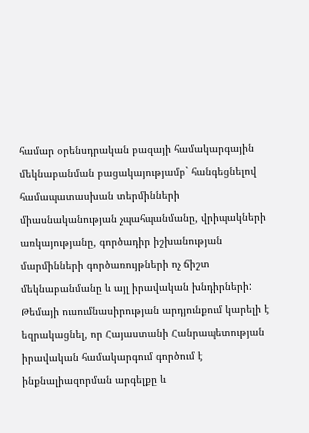համար օրենսդրական բազայի համակարգային մեկնաբանման բացակայությամբ` հանգեցնելով համապատասխան տերմինների միասնականության չպահպանմանը, վրիպակների առկայությանը, գործադիր իշխանության մարմինների գործառույթների ոչ ճիշտ մեկնաբանմանը և այլ իրավական խնդիրների: Թեմայի ուսումնասիրության արդյունքում կարելի է եզրակացնել, որ Հայաստանի Հանրապետության իրավական համակարգում գործում է ինքնալիազորման արգելքը և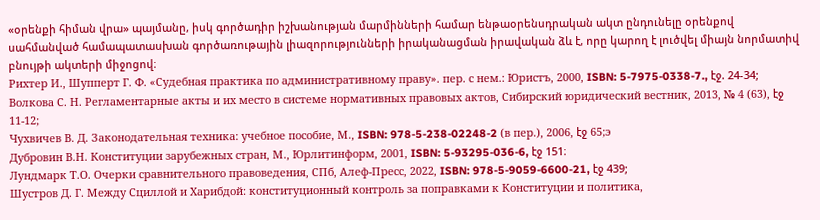«օրենքի հիման վրա» պայմանը, իսկ գործադիր իշխանության մարմինների համար ենթաօրենսդրական ակտ ընդունելը օրենքով սահմանված համապատասխան գործառութային լիազորությունների իրականացման իրավական ձև է, որը կարող է լուծվել միայն նորմատիվ բնույթի ակտերի միջոցով։
Рихтер И., Шупперт Г. Ф. «Судебная практика по административному праву». пер. с нем.: Юристъ, 2000, ISBN: 5-7975-0338-7., էջ. 24-34;
Волкова С. Н. Регламентарные акты и их место в системе нормативных правовых актов, Сибирский юридический вестник, 2013, № 4 (63), էջ 11-12;
Чухвичев В. Д. Законодательная техника: учебное пособие, М., ISBN: 978-5-238-02248-2 (в пер.), 2006, էջ 65;э
Дубровин В.Н. Конституции зарубежных стран, М., Юрлитинформ, 2001, ISBN: 5-93295-036-6, էջ 151։
Лундмарк Т.О. Очерки сравнительного правоведения, СПб, Алеф-Пресс, 2022, ISBN: 978-5-9059-6600-21, էջ 439;
Шустров Д. Г. Между Сциллой и Харибдой: конституционный контроль за поправками к Конституции и политика,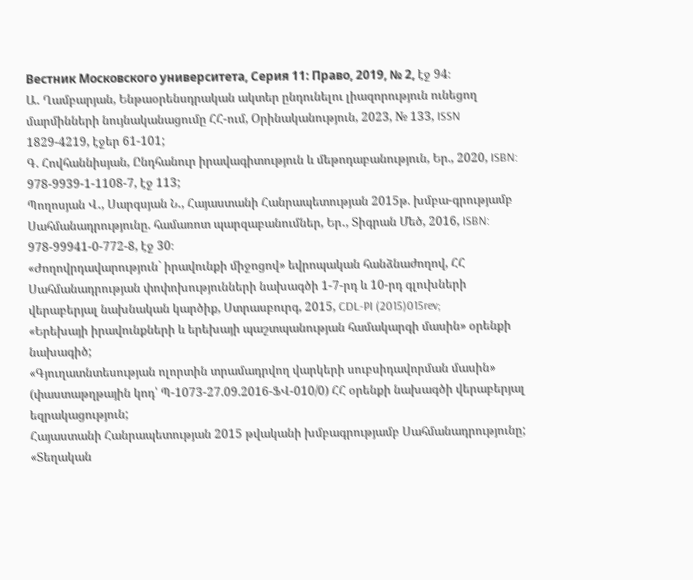Вестник Московского университета, Серия 11: Право, 2019, № 2, էջ 94։
Ա․ Ղամբարյան, Ենթաօրենսդրական ակտեր ընդունելու լիազորություն ունեցող մարմինների նույնականացումը ՀՀ-ում, Օրինականություն, 2023, № 133, ISSN 1829-4219, էջեր 61-101;
Գ. Հովհաննիսյան, Ընդհանուր իրավագիտություն և մեթոդաբանություն, Եր., 2020, ISBN: 978-9939-1-1108-7, էջ 113;
Պողոսյան Վ․, Սարգսյան Ն․, Հայաստանի Հանրապետության 2015թ. խմբա-գրությամբ Սահմանադրությունը. համառոտ պարզաբանումներ, Եր․, Տիգրան Մեծ, 2016, ISBN: 978-99941-0-772-8, էջ 30։
«Ժողովրդավարություն` իրավունքի միջոցով» եվրոպական հանձնաժողով, ՀՀ Սահմանադրության փոփոխությունների նախագծի 1-7-րդ և 10-րդ գլուխների վերաբերյալ նախնական կարծիք, Ստրասբուրգ, 2015, CDL-PI (2015)015rev;
«Երեխայի իրավունքների և երեխայի պաշտպանության համակարգի մասին» օրենքի նախագիծ;
«Գյուղատնտեսության ոլորտին տրամադրվող վարկերի սուբսիդավորման մասին» (փաստաթղթային կոդ՝ Պ-1073-27.09.2016-ՖՎ-010/0) ՀՀ օրենքի նախագծի վերաբերյալ եզրակացություն;
Հայաստանի Հանրապետության 2015 թվականի խմբագրությամբ Սահմանադրությունը;
«Տեղական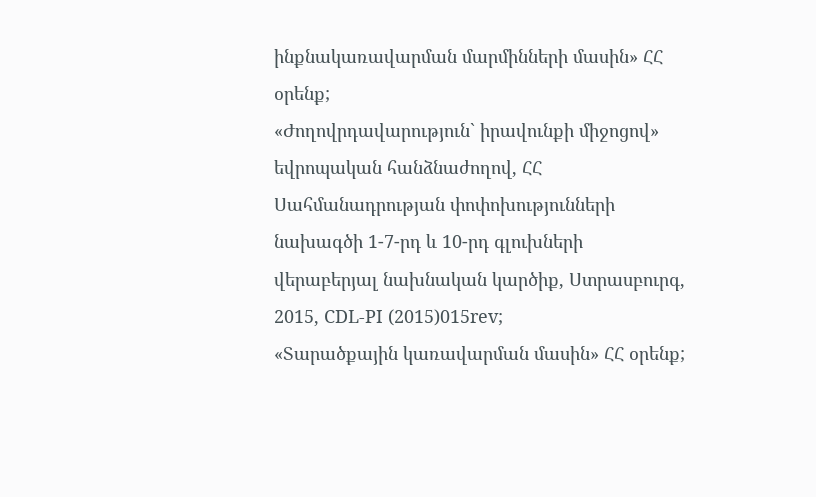ինքնակառավարման մարմինների մասին» ՀՀ օրենք;
«Ժողովրդավարություն` իրավունքի միջոցով» եվրոպական հանձնաժողով, ՀՀ Սահմանադրության փոփոխությունների նախագծի 1-7-րդ և 10-րդ գլուխների վերաբերյալ նախնական կարծիք, Ստրասբուրգ, 2015, CDL-PI (2015)015rev;
«Տարածքային կառավարման մասին» ՀՀ օրենք;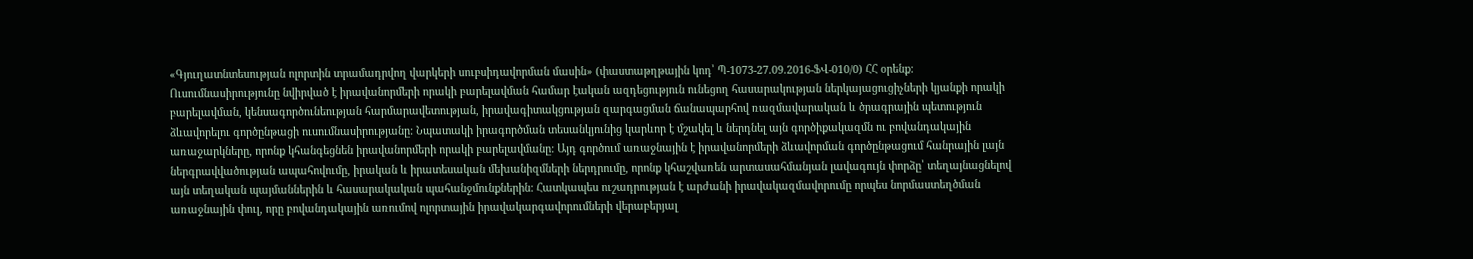«Գյուղատնտեսության ոլորտին տրամադրվող վարկերի սուբսիդավորման մասին» (փաստաթղթային կոդ՝ Պ-1073-27.09.2016-ՖՎ-010/0) ՀՀ օրենք:
Ուսումնասիրությունը նվիրված է իրավանորմերի որակի բարելավման համար էական ազդեցություն ունեցող հասարակության ներկայացուցիչների կյանքի որակի բարելավման, կենսագործունեության հարմարավետության, իրավագիտակցության զարգացման ճանապարհով ռազմավարական և ծրագրային պետություն ձևավորելու գործընթացի ուսումնասիրությանը: Նպատակի իրագործման տեսանկյունից կարևոր է մշակել և ներդնել այն գործիքակազմն ու բովանդակային առաջարկները, որոնք կհանգեցնեն իրավանորմերի որակի բարելավմանը: Այդ գործում առաջնային է իրավանորմերի ձևավորման գործընթացում հանրային լայն ներգրավվածության ապահովումը, իրական և իրատեսական մեխանիզմների ներդրումը, որոնք կհաշվառեն արտասահմանյան լավագույն փորձը՝ տեղայնացնելով այն տեղական պայմաններին և հասարակական պահանջմունքներին: Հատկապես ուշադրության է արժանի իրավակազմավորումը որպես նորմաստեղծման առաջնային փուլ, որը բովանդակային առումով ոլորտային իրավակարգավորումների վերաբերյալ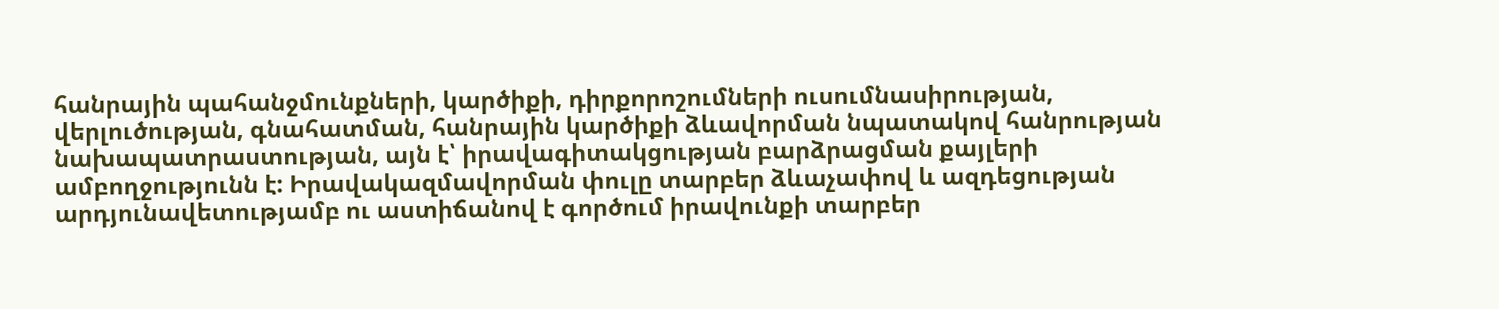հանրային պահանջմունքների, կարծիքի, դիրքորոշումների ուսումնասիրության, վերլուծության, գնահատման, հանրային կարծիքի ձևավորման նպատակով հանրության նախապատրաստության, այն է՝ իրավագիտակցության բարձրացման քայլերի ամբողջությունն է: Իրավակազմավորման փուլը տարբեր ձևաչափով և ազդեցության արդյունավետությամբ ու աստիճանով է գործում իրավունքի տարբեր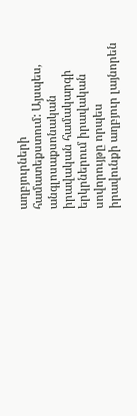աղբյուրների համատեքստում: Այսպես, անգլոսաքսոնական իրավական համակարգի երկրներում իրավական սովորույթը որպես իրավունքի աղբյուր լայնորեն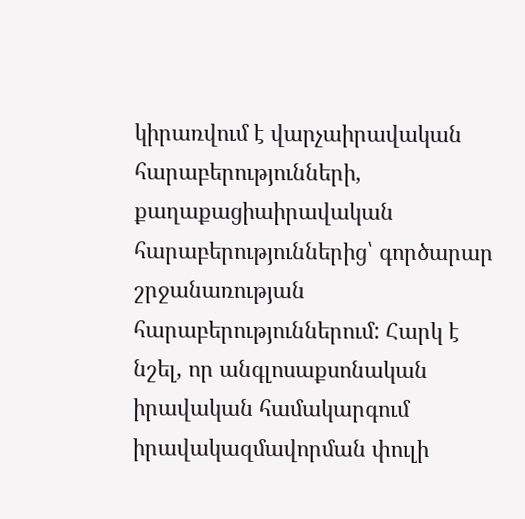կիրառվում է վարչաիրավական հարաբերությունների, քաղաքացիաիրավական հարաբերություններից՝ գործարար շրջանառության հարաբերություններում: Հարկ է նշել, որ անգլոսաքսոնական իրավական համակարգում իրավակազմավորման փուլի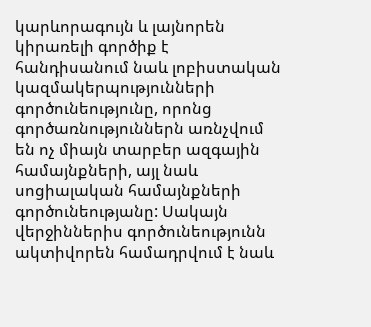կարևորագույն և լայնորեն կիրառելի գործիք է հանդիսանում նաև լոբիստական կազմակերպությունների գործունեությունը, որոնց գործառնություններն առնչվում են ոչ միայն տարբեր ազգային համայնքների, այլ նաև սոցիալական համայնքների գործունեությանը: Սակայն վերջիններիս գործունեությունն ակտիվորեն համադրվում է նաև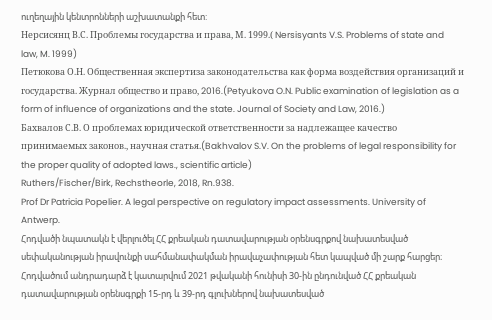ուղեղային կենտրոնների աշխատանքի հետ:
Нерсисянц В.С. Проблемы государства и права, М. 1999.( Nersisyants V.S. Problems of state and law, M. 1999)
Петюкова О.Н. Общественная экспертиза законодательства как форма воздействия организаций и государства. Журнал общество и право, 2016.(Petyukova O.N. Public examination of legislation as a form of influence of organizations and the state. Journal of Society and Law, 2016.)
Бахвалов С.В. О проблемах юридической ответственности за надлежащее качество принимаемых законов., научная статья.(Bakhvalov S.V. On the problems of legal responsibility for the proper quality of adopted laws., scientific article)
Ruthers/Fischer/Birk, Rechstheorle, 2018, Rn.938.
Prof Dr Patricia Popelier. A legal perspective on regulatory impact assessments. University of Antwerp.
Հոդվածի նպատակն է վերլուծել ՀՀ քրեական դատավարության օրենսգրքով նախատեսված սեփականության իրավունքի սահմանափակման իրավաչափության հետ կապված մի շարք հարցեր։ Հոդվածում անդրադարձ է կատարվում 2021 թվականի հունիսի 30-ին ընդունված ՀՀ քրեական դատավարության օրենսգրքի 15-րդ և 39-րդ գլուխներով նախատեսված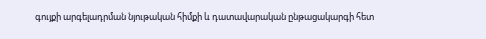գույքի արգելադրման նյութական հիմքի և դատավարական ընթացակարգի հետ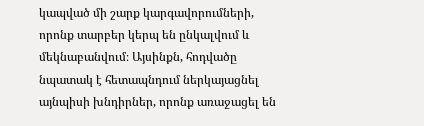կապված մի շարք կարգավորումների, որոնք տարբեր կերպ են ընկալվում և մեկնաբանվում։ Այսինքն, հոդվածը նպատակ է հետապնդում ներկայացնել այնպիսի խնդիրներ, որոնք առաջացել են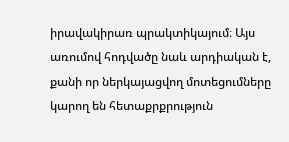իրավակիրառ պրակտիկայում։ Այս առումով հոդվածը նաև արդիական է, քանի որ ներկայացվող մոտեցումները կարող են հետաքրքրություն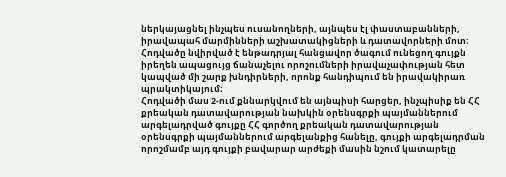ներկայացնել ինչպես ուսանողների, այնպես էլ փաստաբանների, իրավապահ մարմինների աշխատակիցների և դատավորների մոտ։
Հոդվածը նվիրված է ենթադրյալ հանցավոր ծագում ունեցող գույքն իրեղեն ապացույց ճանաչելու որոշումների իրավաչափության հետ կապված մի շարք խնդիրների, որոնք հանդիպում են իրավակիրառ պրակտիկայում։
Հոդվածի մաս 2-ում քննարկվում են այնպիսի հարցեր, ինչպիսիք են ՀՀ քրեական դատավարության նախկին օրենսգրքի պայմաններում արգելադրված գույքը ՀՀ գործող քրեական դատավարության օրենսգրքի պայմաններում արգելանքից հանելը, գույքի արգելադրման որոշմամբ այդ գույքի բավարար արժեքի մասին նշում կատարելը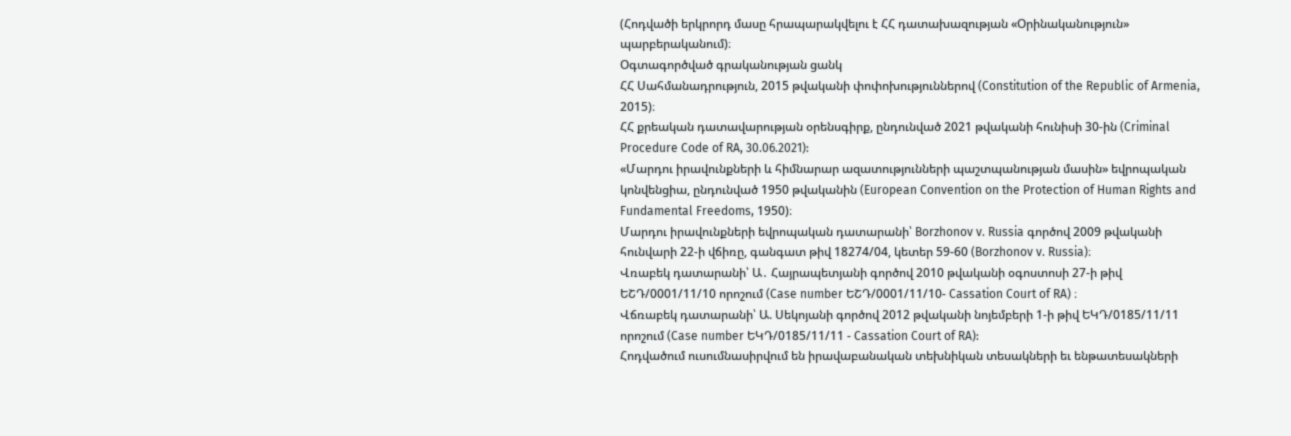(Հոդվածի երկրորդ մասը հրապարակվելու է ՀՀ դատախազության «Օրինականություն» պարբերականում)։
Օգտագործված գրականության ցանկ
ՀՀ Սահմանադրություն, 2015 թվականի փոփոխություններով (Constitution of the Republic of Armenia, 2015)։
ՀՀ քրեական դատավարության օրենսգիրք, ընդունված 2021 թվականի հունիսի 30-ին (Criminal Procedure Code of RA, 30.06.2021):
«Մարդու իրավունքների և հիմնարար ազատությունների պաշտպանության մասին» եվրոպական կոնվենցիա, ընդունված 1950 թվականին (European Convention on the Protection of Human Rights and Fundamental Freedoms, 1950)։
Մարդու իրավունքների եվրոպական դատարանի՝ Borzhonov v. Russia գործով 2009 թվականի հունվարի 22-ի վճիռը, գանգատ թիվ 18274/04, կետեր 59-60 (Borzhonov v. Russia)։
Վռաբեկ դատարանի՝ Ա․ Հայրապետյանի գործով 2010 թվականի օգոստոսի 27-ի թիվ ԵՇԴ/0001/11/10 որոշում (Case number ԵՇԴ/0001/11/10- Cassation Court of RA) ։
Վճռաբեկ դատարանի՝ Ա. Սեկոյանի գործով 2012 թվականի նոյեմբերի 1-ի թիվ ԵԿԴ/0185/11/11 որոշում (Case number ԵԿԴ/0185/11/11 - Cassation Court of RA):
Հոդվածում ուսումնասիրվում են իրավաբանական տեխնիկան տեսակների եւ ենթատեսակների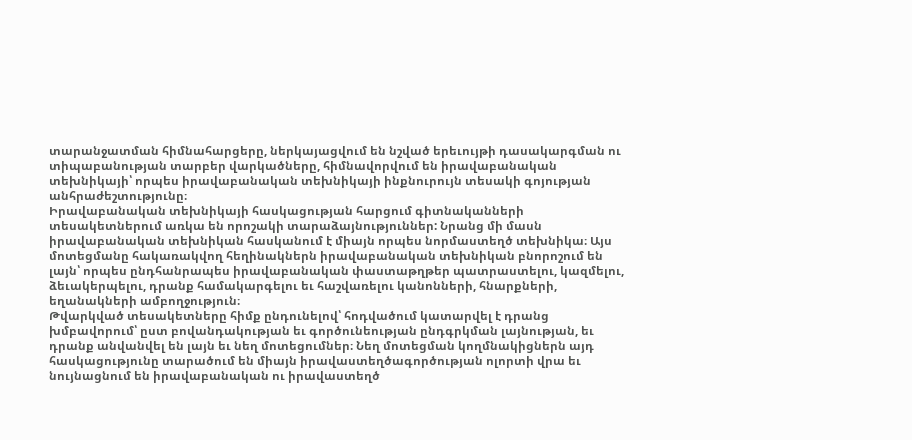տարանջատման հիմնահարցերը, ներկայացվում են նշված երեւույթի դասակարգման ու տիպաբանության տարբեր վարկածները, հիմնավորվում են իրավաբանական տեխնիկայի՝ որպես իրավաբանական տեխնիկայի ինքնուրույն տեսակի գոյության անհրաժեշտությունը։
Իրավաբանական տեխնիկայի հասկացության հարցում գիտնականների տեսակետներում առկա են որոշակի տարաձայնություններ: Նրանց մի մասն իրավաբանական տեխնիկան հասկանում է միայն որպես նորմաստեղծ տեխնիկա։ Այս մոտեցմանը հակառակվող հեղինակներն իրավաբանական տեխնիկան բնորոշում են լայն՝ որպես ընդհանրապես իրավաբանական փաստաթղթեր պատրաստելու, կազմելու, ձեւակերպելու, դրանք համակարգելու եւ հաշվառելու կանոնների, հնարքների, եղանակների ամբողջություն։
Թվարկված տեսակետները հիմք ընդունելով՝ հոդվածում կատարվել է դրանց խմբավորում՝ ըստ բովանդակության եւ գործունեության ընդգրկման լայնության, եւ
դրանք անվանվել են լայն եւ նեղ մոտեցումներ։ Նեղ մոտեցման կողմնակիցներն այդ
հասկացությունը տարածում են միայն իրավաստեղծագործության ոլորտի վրա եւ
նույնացնում են իրավաբանական ու իրավաստեղծ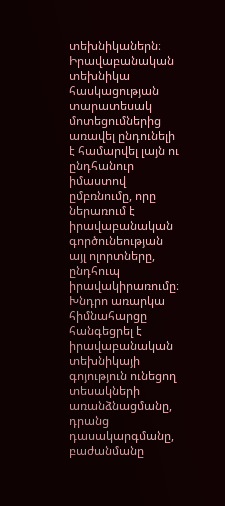տեխնիկաներն։
Իրավաբանական տեխնիկա հասկացության տարատեսակ մոտեցումներից առավել ընդունելի է համարվել լայն ու ընդհանուր իմաստով ըմբռնումը, որը ներառում է իրավաբանական գործունեության այլ ոլորտները, ընդհուպ իրավակիրառումը։ Խնդրո առարկա հիմնահարցը հանգեցրել է իրավաբանական տեխնիկայի գոյություն ունեցող տեսակների առանձնացմանը, դրանց դասակարգմանը, բաժանմանը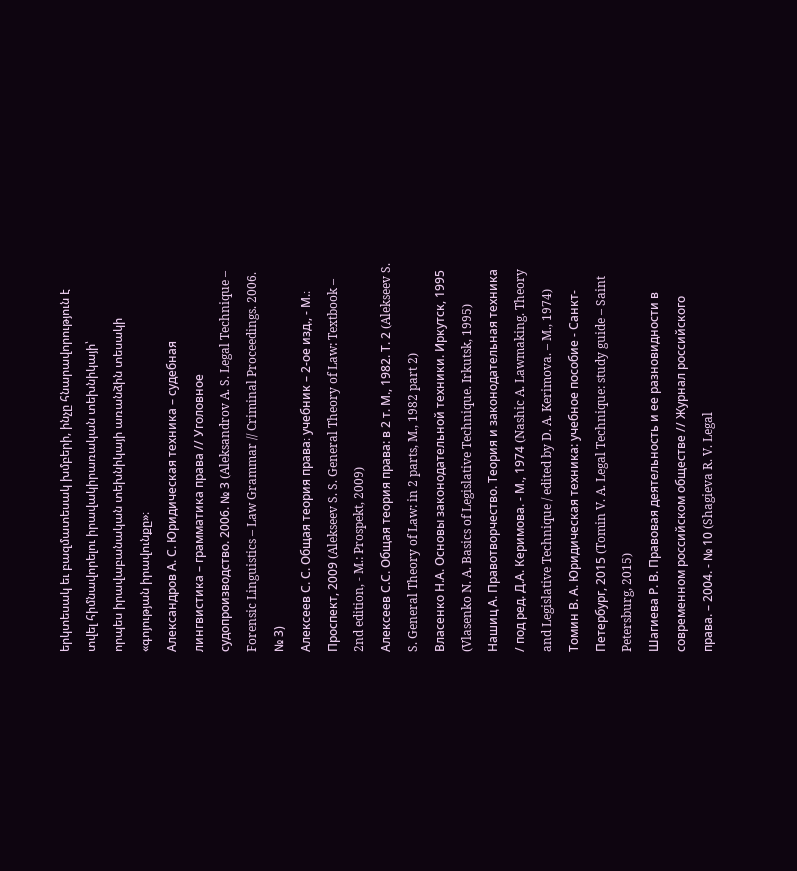երկտեսակ եւ բազմատեսակ խմբերի, ինչը հնարավորություն է տվել հիմնավորելու իրավակիրառական տեխնիկայի՝
որպես իրավաբանական տեխնիկայի առանձին տեսակի «գոյության իրավունքը»։
Александров А. С. Юридическая техника – судебная лингвистика – грамматика права // Уголовное судопроизводство. 2006. № 3 (Aleksandrov A. S. Legal Technique – Forensic Linguistics – Law Grammar // Criminal Proceedings. 2006. № 3)
Алексеев С. С. Общая теория права։ учебник – 2-ое изд., - М.։ Проспект, 2009 (Alekseev S. S. General Theory of Law: Textbook – 2nd edition, - M.: Prospekt, 2009)
Алексеев С.С. Общая теория права: в 2 т. М., 1982. Т. 2 (Alekseev S. S. General Theory of Law: in 2 parts, M., 1982 part 2)
Власенко Н.А. Основы законодательной техники. Иркутск, 1995 (Vlasenko N. A. Basics of Legislative Technique. Irkutsk, 1995)
Нашиц А. Правотворчество. Теория и законодательная техника / под ред. Д.А. Керимова. - М., 1974 (Nashic A. Lawmaking. Theory and Legislative Technique / edited by D. A. Kerimova. – M., 1974)
Томин В. А. Юридическая техника: учебное пособие - Санкт-Петербург, 2015 (Tomin V. A. Legal Technique: study guide – Saint Petersburg, 2015)
Шагиева Р. В. Правовая деятельность и ее разновидности в современном российском обществе // Журнал российского права. – 2004. - № 10 (Shagieva R. V. Legal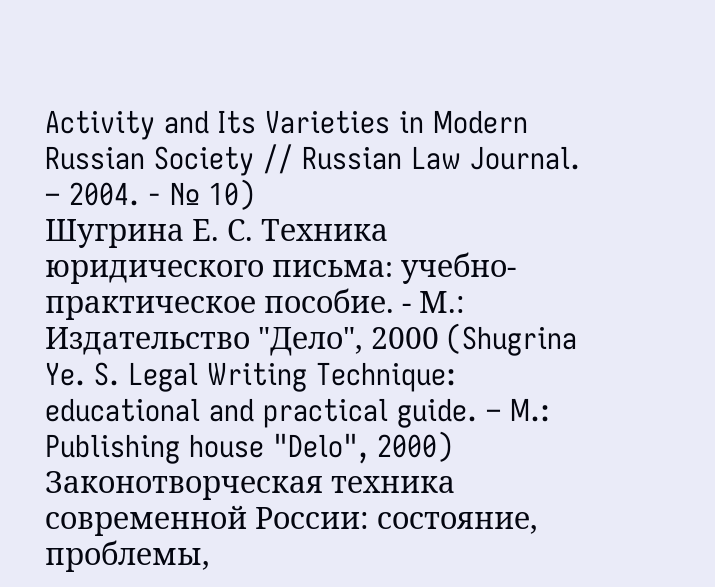Activity and Its Varieties in Modern Russian Society // Russian Law Journal. – 2004. - № 10)
Шугрина Е. С. Техника юридического письма։ учебно-практическое пособие. - М.: Издательство "Дело", 2000 (Shugrina Ye. S. Legal Writing Technique: educational and practical guide. – M.: Publishing house "Delo", 2000)
Законотворческая техника современной России: состояние, проблемы,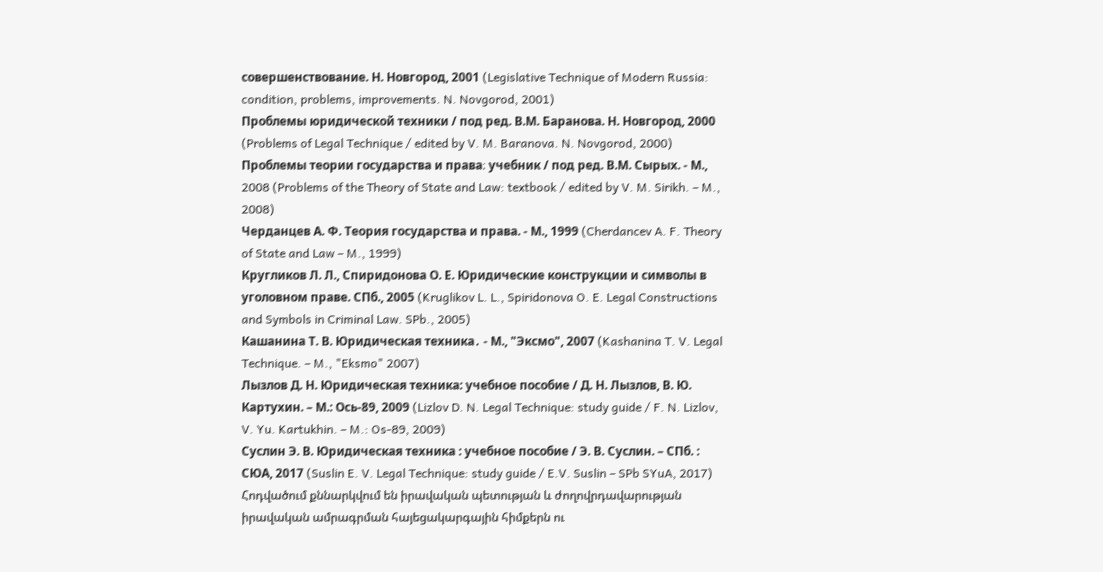совершенствование. Н. Новгород, 2001 (Legislative Technique of Modern Russia: condition, problems, improvements. N. Novgorod, 2001)
Проблемы юридической техники / под ред. В.М. Баранова. Н. Новгород, 2000 (Problems of Legal Technique / edited by V. M. Baranova. N. Novgorod, 2000)
Проблемы теории государства и права։ учебник / под ред. В.М. Сырых. - М., 2008 (Problems of the Theory of State and Law: textbook / edited by V. M. Sirikh. – M., 2008)
Черданцев А. Ф. Теория государства и права. - М., 1999 (Cherdancev A. F. Theory of State and Law – M., 1999)
Кругликов Л. Л., Спиридонова О. Е. Юридические конструкции и символы в уголовном праве. СПб., 2005 (Kruglikov L. L., Spiridonova O. E. Legal Constructions and Symbols in Criminal Law. SPb., 2005)
Кашанина Т. В. Юридическая техника․ - М., "Эксмо", 2007 (Kashanina T. V. Legal Technique. – M., "Eksmo" 2007)
Лызлов Д. Н. Юридическая техника: учебное пособие / Д. Н. Лызлов, В. Ю. Картухин. – М.: Ось-89, 2009 (Lizlov D. N. Legal Technique: study guide / F. N. Lizlov, V. Yu. Kartukhin. – M.: Os-89, 2009)
Суслин Э. В. Юридическая техника : учебное пособие / Э. В. Суслин. – СПб. : СЮА, 2017 (Suslin E. V. Legal Technique: study guide / E.V. Suslin – SPb SYuA, 2017)
Հոդվածում քննարկվում են իրավական պետության և ժողովրդավարության իրավական ամրագրման հայեցակարգային հիմքերն ու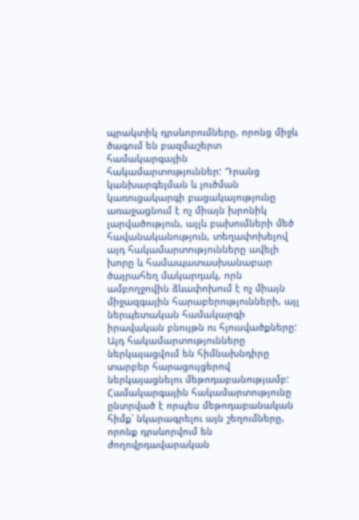պրակտիկ դրսևորումները, որոնց միջև ծագում են բազմաշերտ համակարգային հակամարտություններ: Դրանց կանխարգելման և լուծման կառուցակարգի բացակայությունը առաջացնում է ոչ միայն խրոնիկ լարվածություն, այլև բախումների մեծ հավանականություն, տեղափոխելով այդ հակամարտությունները ավելի խորը և համապատասխանաբար ծայրահեղ մակարդակ, որն ամբողջովին ձևափոխում է ոչ միայն միջազգային հարաբերությունների, այլ ներպետական համակարգի իրավական բնույթն ու հյուսվածքները:
Այդ հակամարտությունները ներկայացվում են հիմնախնդիրը տարբեր հարացույցերով ներկայացնելու մեթոդաբանությամբ: Համակարգային հակամարտությունը ընտրված է որպես մեթոդաբանական հիմք՝ նկարագրելու այն շեղումները, որոնք դրսևորվում են ժողովրդավարական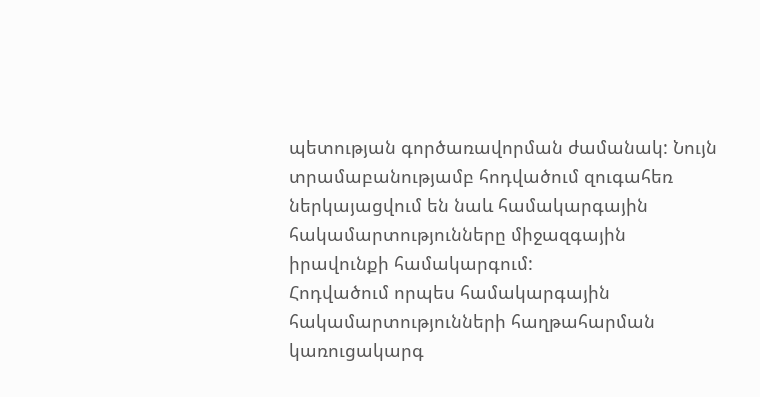պետության գործառավորման ժամանակ: Նույն տրամաբանությամբ հոդվածում զուգահեռ ներկայացվում են նաև համակարգային հակամարտությունները միջազգային իրավունքի համակարգում:
Հոդվածում որպես համակարգային հակամարտությունների հաղթահարման կառուցակարգ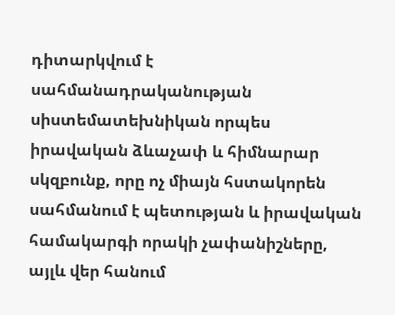դիտարկվում է սահմանադրականության սիստեմատեխնիկան որպես իրավական ձևաչափ և հիմնարար սկզբունք, որը ոչ միայն հստակորեն սահմանում է պետության և իրավական համակարգի որակի չափանիշները, այլև վեր հանում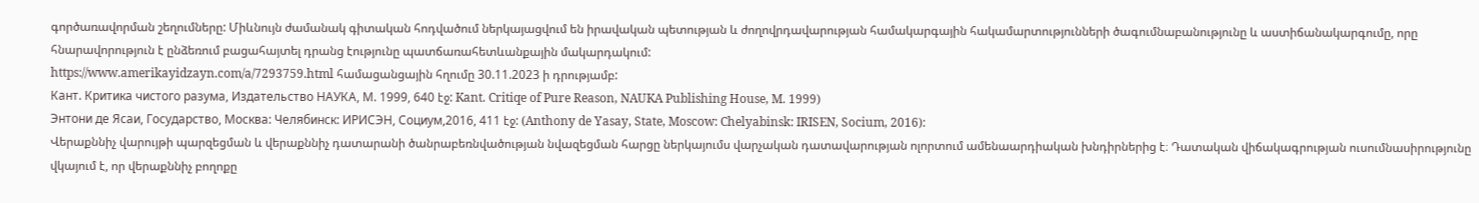գործառավորման շեղումները: Միևնույն ժամանակ գիտական հոդվածում ներկայացվում են իրավական պետության և ժողովրդավարության համակարգային հակամարտությունների ծագումնաբանությունը և աստիճանակարգումը, որը հնարավորություն է ընձեռում բացահայտել դրանց էությունը պատճառահետևանքային մակարդակում:
https://www.amerikayidzayn.com/a/7293759.html համացանցային հղումը 30.11.2023 ի դրությամբ:
Кант. Критика чистого разума, Издательство НАУКА, М. 1999, 640 էջ: Kant. Critiqe of Pure Reason, NAUKA Publishing House, M. 1999)
Энтони де Ясаи, Государство, Москва: Челябинск: ИРИСЭН, Социум,2016, 411 էջ: (Anthony de Yasay, State, Moscow: Chelyabinsk: IRISEN, Socium, 2016):
Վերաքննիչ վարույթի պարզեցման և վերաքննիչ դատարանի ծանրաբեռնվածության նվազեցման հարցը ներկայումս վարչական դատավարության ոլորտում ամենաարդիական խնդիրներից է։ Դատական վիճակագրության ուսումնասիրությունը վկայում է, որ վերաքննիչ բողոքը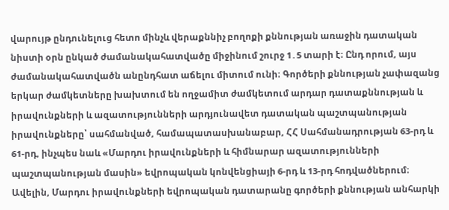վարույթ ընդունելուց հետո մինչև վերաքննիչ բողոքի քննության առաջին դատական նիստի օրն ընկած ժամանակահատվածը միջինում շուրջ 1․5 տարի է։ Ընդ որում, այս ժամանակահատվածն անընդհատ աճելու միտում ունի։ Գործերի քննության չափազանց երկար ժամկետները խախտում են ողջամիտ ժամկետում արդար դատաքննության և իրավունքների և ազատությունների արդյունավետ դատական պաշտպանության իրավունքները՝ սահմանված, համապատասխանաբար, ՀՀ Սահմանադրության 63-րդ և 61-րդ, ինչպես նաև «Մարդու իրավունքների և հիմնարար ազատությունների պաշտպանության մասին» եվրոպական կոնվենցիայի 6-րդ և 13-րդ հոդվածներում։ Ավելին, Մարդու իրավունքների եվրոպական դատարանը գործերի քննության անհարկի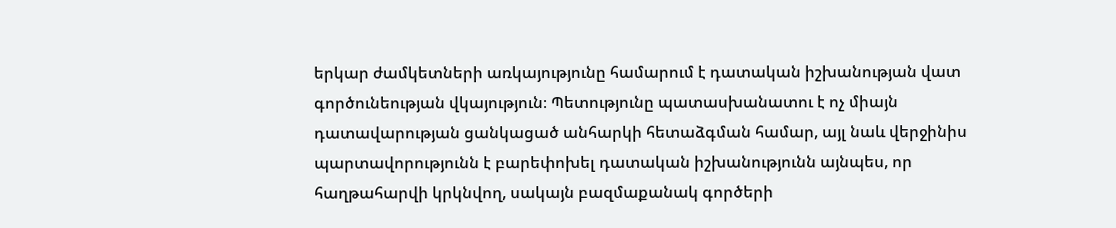երկար ժամկետների առկայությունը համարում է դատական իշխանության վատ գործունեության վկայություն։ Պետությունը պատասխանատու է ոչ միայն դատավարության ցանկացած անհարկի հետաձգման համար, այլ նաև վերջինիս պարտավորությունն է բարեփոխել դատական իշխանությունն այնպես, որ հաղթահարվի կրկնվող, սակայն բազմաքանակ գործերի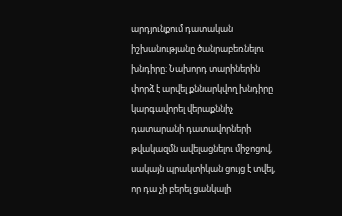արդյունքում դատական իշխանությանը ծանրաբեռնելու խնդիրը։ Նախորդ տարիներին փորձ է արվել քննարկվող խնդիրը կարգավորել վերաքննիչ դատարանի դատավորների թվակազմն ավելացնելու միջոցով, սակայն պրակտիկան ցույց է տվել, որ դա չի բերել ցանկալի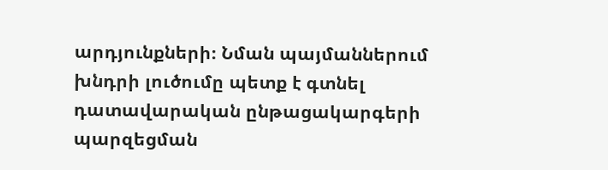արդյունքների։ Նման պայմաններում խնդրի լուծումը պետք է գտնել դատավարական ընթացակարգերի պարզեցման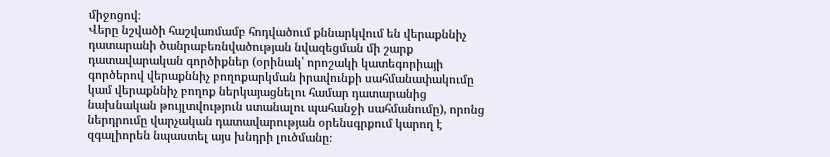միջոցով։
Վերը նշվածի հաշվառմամբ հոդվածում քննարկվում են վերաքննիչ դատարանի ծանրաբեռնվածության նվազեցման մի շարք դատավարական գործիքներ (օրինակ՝ որոշակի կատեգորիայի գործերով վերաքննիչ բողոքարկման իրավունքի սահմանափակումը կամ վերաքննիչ բողոք ներկայացնելու համար դատարանից նախնական թույլտվություն ստանալու պահանջի սահմանումը), որոնց ներդրումը վարչական դատավարության օրենսգրքում կարող է զգալիորեն նպաստել այս խնդրի լուծմանը։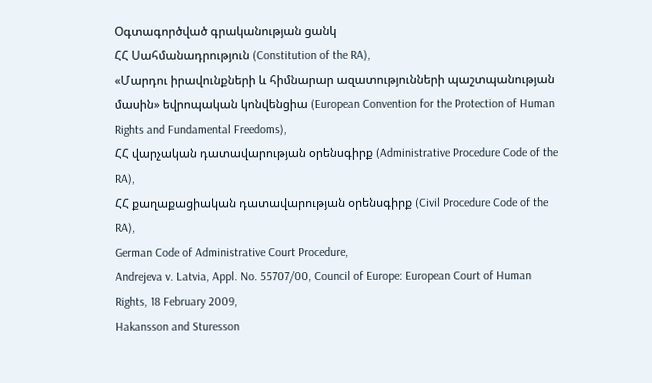Օգտագործված գրականության ցանկ
ՀՀ Սահմանադրություն (Constitution of the RA),
«Մարդու իրավունքների և հիմնարար ազատությունների պաշտպանության մասին» եվրոպական կոնվենցիա (European Convention for the Protection of Human Rights and Fundamental Freedoms),
ՀՀ վարչական դատավարության օրենսգիրք (Administrative Procedure Code of the RA),
ՀՀ քաղաքացիական դատավարության օրենսգիրք (Civil Procedure Code of the RA),
German Code of Administrative Court Procedure,
Andrejeva v. Latvia, Appl. No. 55707/00, Council of Europe: European Court of Human Rights, 18 February 2009,
Hakansson and Sturesson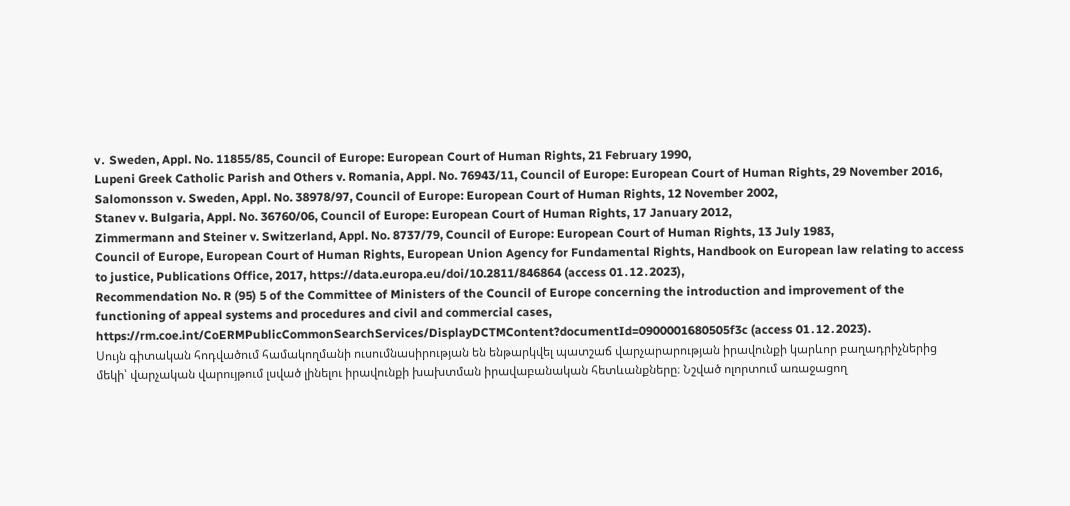v․ Sweden, Appl. No. 11855/85, Council of Europe: European Court of Human Rights, 21 February 1990,
Lupeni Greek Catholic Parish and Others v. Romania, Appl. No. 76943/11, Council of Europe: European Court of Human Rights, 29 November 2016,
Salomonsson v. Sweden, Appl. No. 38978/97, Council of Europe: European Court of Human Rights, 12 November 2002,
Stanev v. Bulgaria, Appl. No. 36760/06, Council of Europe: European Court of Human Rights, 17 January 2012,
Zimmermann and Steiner v. Switzerland, Appl. No. 8737/79, Council of Europe: European Court of Human Rights, 13 July 1983,
Council of Europe, European Court of Human Rights, European Union Agency for Fundamental Rights, Handbook on European law relating to access to justice, Publications Office, 2017, https://data.europa.eu/doi/10.2811/846864 (access 01․12․2023),
Recommendation No. R (95) 5 of the Committee of Ministers of the Council of Europe concerning the introduction and improvement of the functioning of appeal systems and procedures and civil and commercial cases,
https://rm.coe.int/CoERMPublicCommonSearchServices/DisplayDCTMContent?documentId=0900001680505f3c (access 01․12․2023).
Սույն գիտական հոդվածում համակողմանի ուսումնասիրության են ենթարկվել պատշաճ վարչարարության իրավունքի կարևոր բաղադրիչներից մեկի՝ վարչական վարույթում լսված լինելու իրավունքի խախտման իրավաբանական հետևանքները։ Նշված ոլորտում առաջացող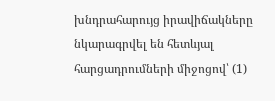խնդրահարույց իրավիճակները նկարագրվել են հետևյալ հարցադրումների միջոցով՝ (1)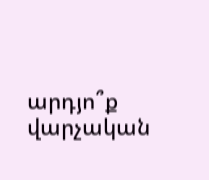արդյո՞ք վարչական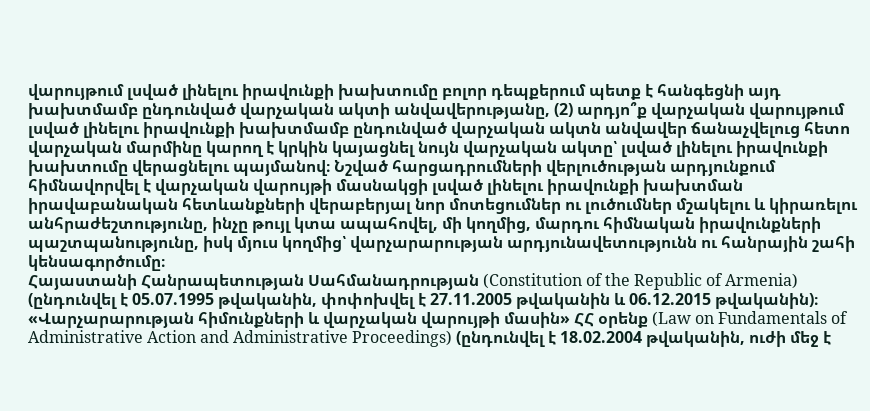վարույթում լսված լինելու իրավունքի խախտումը բոլոր դեպքերում պետք է հանգեցնի այդ խախտմամբ ընդունված վարչական ակտի անվավերությանը, (2) արդյո՞ք վարչական վարույթում լսված լինելու իրավունքի խախտմամբ ընդունված վարչական ակտն անվավեր ճանաչվելուց հետո վարչական մարմինը կարող է կրկին կայացնել նույն վարչական ակտը՝ լսված լինելու իրավունքի խախտումը վերացնելու պայմանով։ Նշված հարցադրումների վերլուծության արդյունքում հիմնավորվել է վարչական վարույթի մասնակցի լսված լինելու իրավունքի խախտման իրավաբանական հետևանքների վերաբերյալ նոր մոտեցումներ ու լուծումներ մշակելու և կիրառելու անհրաժեշտությունը, ինչը թույլ կտա ապահովել, մի կողմից, մարդու հիմնական իրավունքների պաշտպանությունը, իսկ մյուս կողմից՝ վարչարարության արդյունավետությունն ու հանրային շահի կենսագործումը։
Հայաստանի Հանրապետության Սահմանադրության (Constitution of the Republic of Armenia) (ընդունվել է 05.07.1995 թվականին, փոփոխվել է 27.11.2005 թվականին և 06.12.2015 թվականին)։
«Վարչարարության հիմունքների և վարչական վարույթի մասին» ՀՀ օրենք (Law on Fundamentals of Administrative Action and Administrative Proceedings) (ընդունվել է 18.02.2004 թվականին, ուժի մեջ է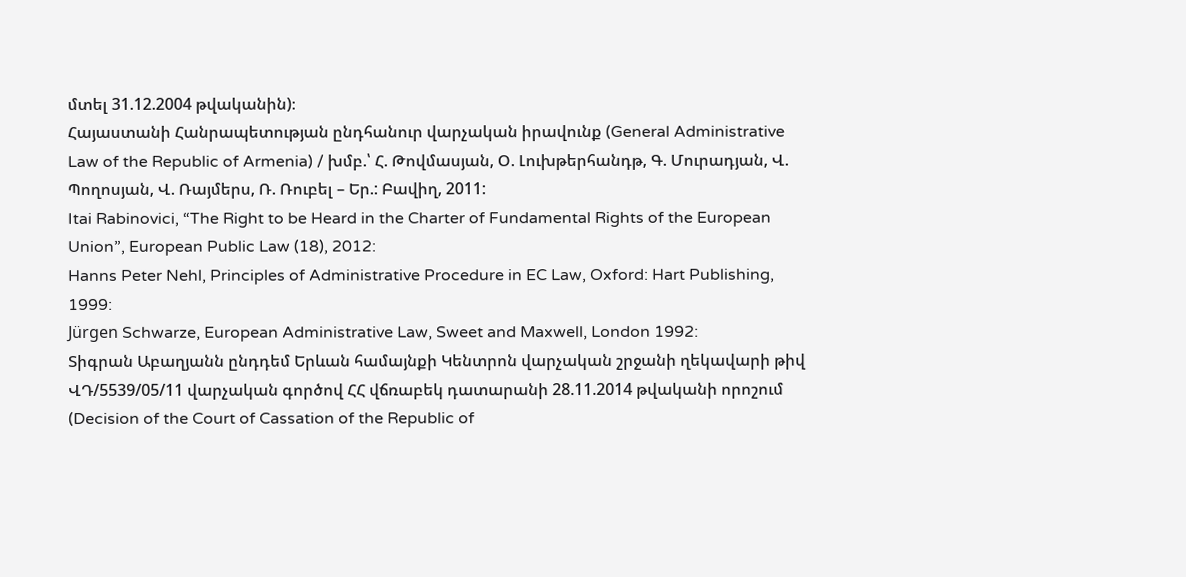մտել 31.12.2004 թվականին)։
Հայաստանի Հանրապետության ընդհանուր վարչական իրավունք (General Administrative Law of the Republic of Armenia) / խմբ.՝ Հ. Թովմասյան, Օ. Լուխթերհանդթ, Գ. Մուրադյան, Վ. Պողոսյան, Վ. Ռայմերս, Ռ. Ռուբել – Եր.: Բավիղ, 2011:
Itai Rabinovici, “The Right to be Heard in the Charter of Fundamental Rights of the European Union”, European Public Law (18), 2012:
Hanns Peter Nehl, Principles of Administrative Procedure in EC Law, Oxford: Hart Publishing, 1999:
Jürgen Schwarze, European Administrative Law, Sweet and Maxwell, London 1992:
Տիգրան Աբաղյանն ընդդեմ Երևան համայնքի Կենտրոն վարչական շրջանի ղեկավարի թիվ ՎԴ/5539/05/11 վարչական գործով ՀՀ վճռաբեկ դատարանի 28.11.2014 թվականի որոշում (Decision of the Court of Cassation of the Republic of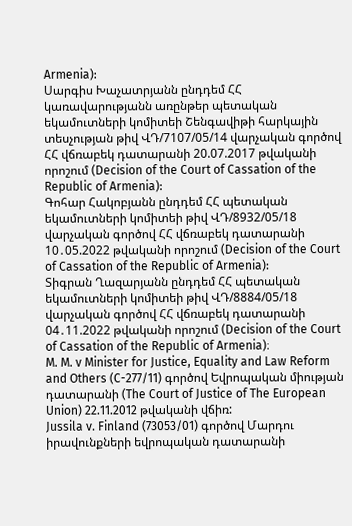Armenia):
Սարգիս Խաչատրյանն ընդդեմ ՀՀ կառավարությանն առընթեր պետական եկամուտների կոմիտեի Շենգավիթի հարկային տեսչության թիվ ՎԴ/7107/05/14 վարչական գործով ՀՀ վճռաբեկ դատարանի 20.07.2017 թվականի որոշում (Decision of the Court of Cassation of the Republic of Armenia):
Գոհար Հակոբյանն ընդդեմ ՀՀ պետական եկամուտների կոմիտեի թիվ ՎԴ/8932/05/18 վարչական գործով ՀՀ վճռաբեկ դատարանի 10․05.2022 թվականի որոշում (Decision of the Court of Cassation of the Republic of Armenia):
Տիգրան Ղազարյանն ընդդեմ ՀՀ պետական եկամուտների կոմիտեի թիվ ՎԴ/8884/05/18 վարչական գործով ՀՀ վճռաբեկ դատարանի 04․11.2022 թվականի որոշում (Decision of the Court of Cassation of the Republic of Armenia)։
M. M. v Minister for Justice, Equality and Law Reform and Others (C-277/11) գործով Եվրոպական միության դատարանի (The Court of Justice of The European Union) 22.11.2012 թվականի վճիռ:
Jussila v. Finland (73053/01) գործով Մարդու իրավունքների եվրոպական դատարանի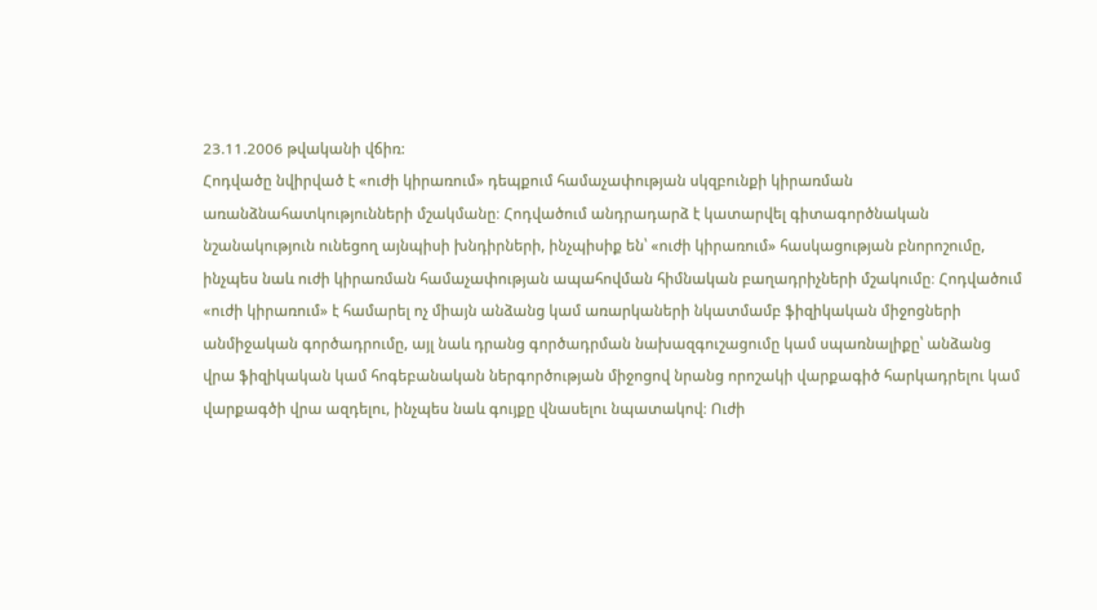23.11.2006 թվականի վճիռ:
Հոդվածը նվիրված է «ուժի կիրառում» դեպքում համաչափության սկզբունքի կիրառման առանձնահատկությունների մշակմանը։ Հոդվածում անդրադարձ է կատարվել գիտագործնական նշանակություն ունեցող այնպիսի խնդիրների, ինչպիսիք են՝ «ուժի կիրառում» հասկացության բնորոշումը, ինչպես նաև ուժի կիրառման համաչափության ապահովման հիմնական բաղադրիչների մշակումը։ Հոդվածում «ուժի կիրառում» է համարել ոչ միայն անձանց կամ առարկաների նկատմամբ ֆիզիկական միջոցների անմիջական գործադրումը, այլ նաև դրանց գործադրման նախազգուշացումը կամ սպառնալիքը՝ անձանց վրա ֆիզիկական կամ հոգեբանական ներգործության միջոցով նրանց որոշակի վարքագիծ հարկադրելու կամ վարքագծի վրա ազդելու, ինչպես նաև գույքը վնասելու նպատակով։ Ուժի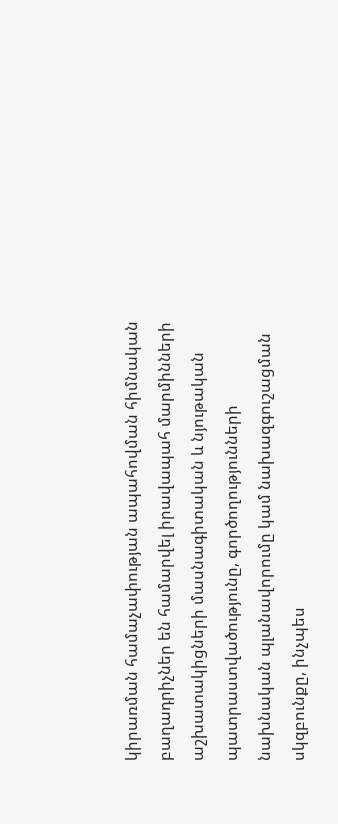կիրառման համաչափության ապահովման հիմնական բաղադրիչներ են համարվել իրավապահ մարմինների աշխատակիցների մասնագիտական և նյութական պատրաստվածությունը, գործողությունների նախնական պլանավորումը կամ նախազգուշացման սկզբունքը, ինչպես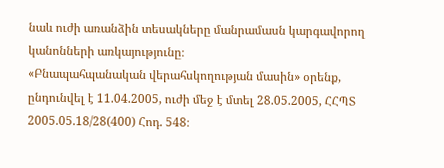նաև ուժի առանձին տեսակները մանրամասն կարգավորող կանոնների առկայությունը։
«Բնապահպանական վերահսկողության մասին» օրենք, ընդունվել է 11.04.2005, ուժի մեջ է մտել 28.05.2005, ՀՀՊՏ 2005.05.18/28(400) Հոդ. 548։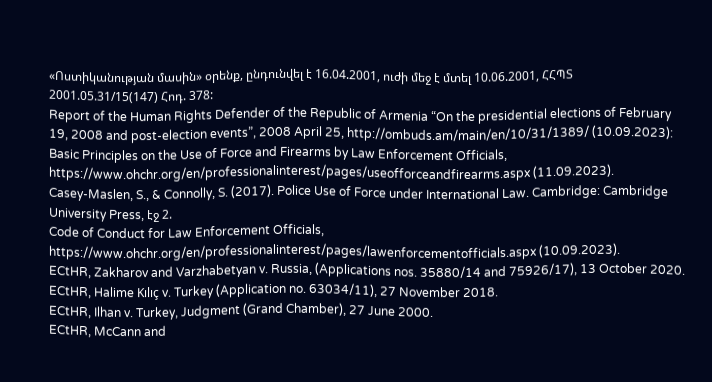«Ոստիկանության մասին» օրենք, ընդունվել է 16.04.2001, ուժի մեջ է մտել 10.06.2001, ՀՀՊՏ 2001.05.31/15(147) Հոդ. 378:
Report of the Human Rights Defender of the Republic of Armenia “On the presidential elections of February 19, 2008 and post-election events”, 2008 April 25, http://ombuds.am/main/en/10/31/1389/ (10.09.2023):
Basic Principles on the Use of Force and Firearms by Law Enforcement Officials, https://www.ohchr.org/en/professionalinterest/pages/useofforceandfirearms.aspx (11.09.2023).
Casey-Maslen, S., & Connolly, S. (2017). Police Use of Force under International Law. Cambridge: Cambridge University Press, էջ 2.
Code of Conduct for Law Enforcement Officials, https://www.ohchr.org/en/professionalinterest/pages/lawenforcementofficials.aspx (10.09.2023).
ECtHR, Zakharov and Varzhabetyan v. Russia, (Applications nos. 35880/14 and 75926/17), 13 October 2020.
ECtHR, Halime Kılıç v. Turkey (Application no. 63034/11), 27 November 2018.
ECtHR, Ilhan v. Turkey, Judgment (Grand Chamber), 27 June 2000.
ECtHR, McCann and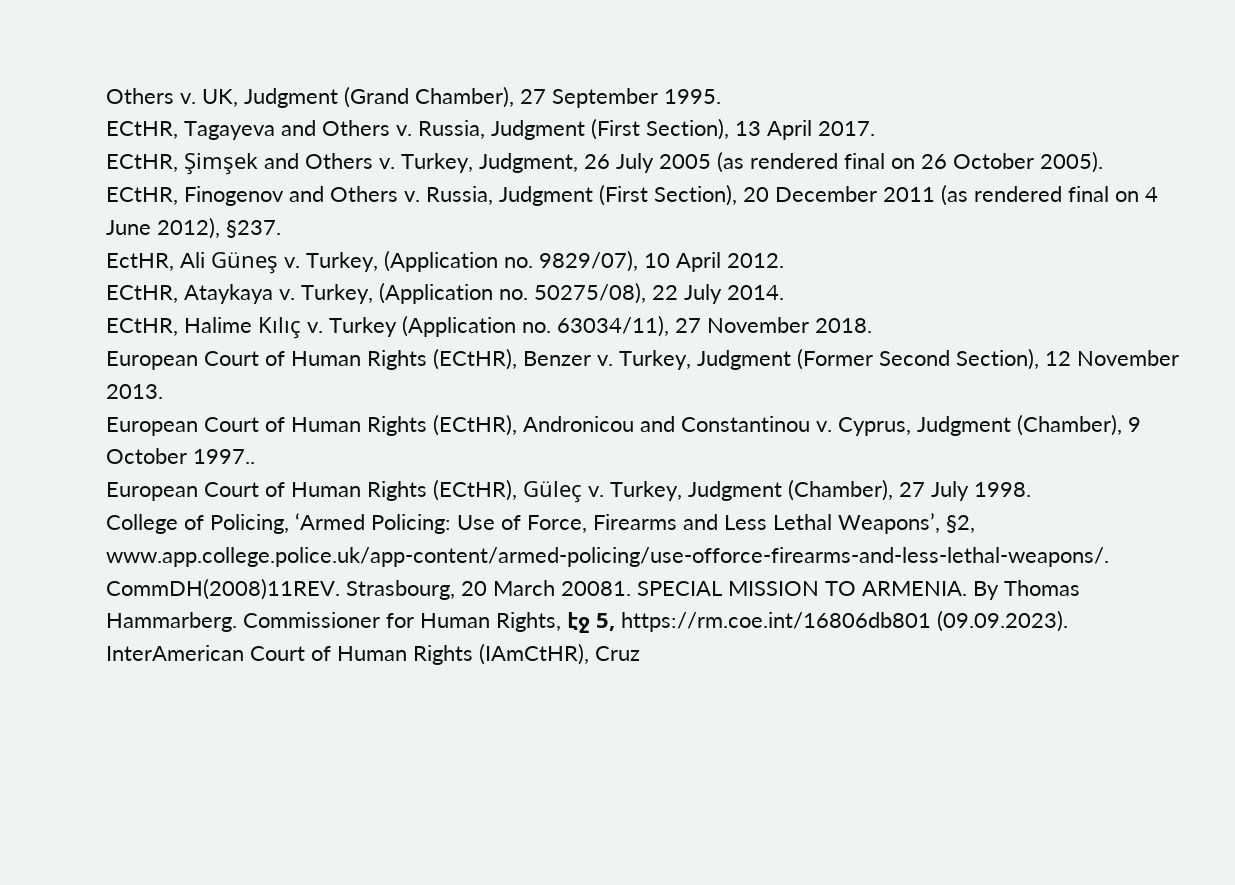Others v. UK, Judgment (Grand Chamber), 27 September 1995.
ECtHR, Tagayeva and Others v. Russia, Judgment (First Section), 13 April 2017.
ECtHR, Şimşek and Others v. Turkey, Judgment, 26 July 2005 (as rendered final on 26 October 2005).
ECtHR, Finogenov and Others v. Russia, Judgment (First Section), 20 December 2011 (as rendered final on 4 June 2012), §237.
EctHR, Ali Güneş v. Turkey, (Application no. 9829/07), 10 April 2012.
ECtHR, Ataykaya v. Turkey, (Application no. 50275/08), 22 July 2014.
ECtHR, Halime Kılıç v. Turkey (Application no. 63034/11), 27 November 2018.
European Court of Human Rights (ECtHR), Benzer v. Turkey, Judgment (Former Second Section), 12 November 2013.
European Court of Human Rights (ECtHR), Andronicou and Constantinou v. Cyprus, Judgment (Chamber), 9 October 1997..
European Court of Human Rights (ECtHR), Güleç v. Turkey, Judgment (Chamber), 27 July 1998.
College of Policing, ‘Armed Policing: Use of Force, Firearms and Less Lethal Weapons’, §2, www.app.college.police.uk/app-content/armed-policing/use-offorce-firearms-and-less-lethal-weapons/.
CommDH(2008)11REV. Strasbourg, 20 March 20081. SPECIAL MISSION TO ARMENIA. By Thomas Hammarberg. Commissioner for Human Rights, էջ 5, https://rm.coe.int/16806db801 (09.09.2023).
InterAmerican Court of Human Rights (IAmCtHR), Cruz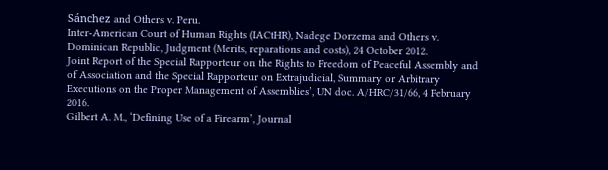Sánchez and Others v. Peru.
Inter-American Court of Human Rights (IACtHR), Nadege Dorzema and Others v. Dominican Republic, Judgment (Merits, reparations and costs), 24 October 2012.
Joint Report of the Special Rapporteur on the Rights to Freedom of Peaceful Assembly and of Association and the Special Rapporteur on Extrajudicial, Summary or Arbitrary Executions on the Proper Management of Assemblies’, UN doc. A/HRC/31/66, 4 February 2016.
Gilbert A. M., ‘Defining Use of a Firearm’, Journal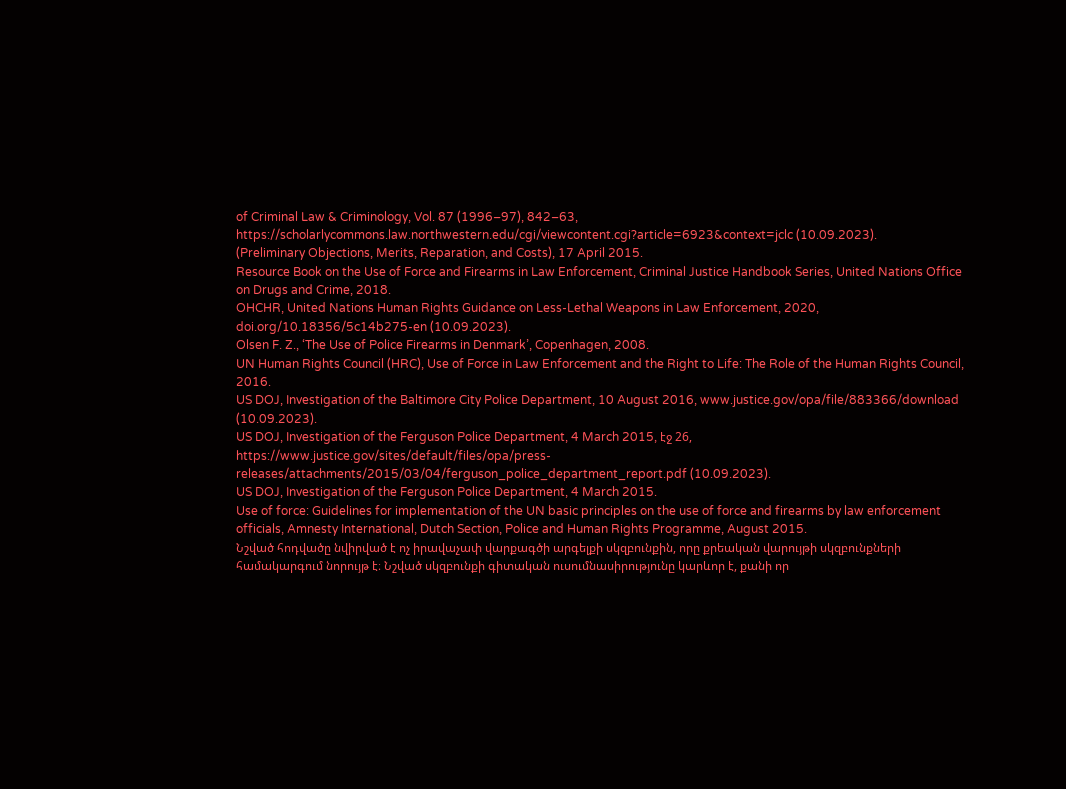of Criminal Law & Criminology, Vol. 87 (1996–97), 842–63, https://scholarlycommons.law.northwestern.edu/cgi/viewcontent.cgi?article=6923&context=jclc (10.09.2023).
(Preliminary Objections, Merits, Reparation, and Costs), 17 April 2015.
Resource Book on the Use of Force and Firearms in Law Enforcement, Criminal Justice Handbook Series, United Nations Office on Drugs and Crime, 2018.
OHCHR, United Nations Human Rights Guidance on Less-Lethal Weapons in Law Enforcement, 2020, doi.org/10.18356/5c14b275-en (10.09.2023).
Olsen F. Z., ‘The Use of Police Firearms in Denmark’, Copenhagen, 2008.
UN Human Rights Council (HRC), Use of Force in Law Enforcement and the Right to Life: The Role of the Human Rights Council, 2016.
US DOJ, Investigation of the Baltimore City Police Department, 10 August 2016, www.justice.gov/opa/file/883366/download (10.09.2023).
US DOJ, Investigation of the Ferguson Police Department, 4 March 2015, էջ 26, https://www.justice.gov/sites/default/files/opa/press-releases/attachments/2015/03/04/ferguson_police_department_report.pdf (10.09.2023).
US DOJ, Investigation of the Ferguson Police Department, 4 March 2015.
Use of force: Guidelines for implementation of the UN basic principles on the use of force and firearms by law enforcement officials, Amnesty International, Dutch Section, Police and Human Rights Programme, August 2015.
Նշված հոդվածը նվիրված է ոչ իրավաչափ վարքագծի արգելքի սկզբունքին, որը քրեական վարույթի սկզբունքների համակարգում նորույթ է։ Նշված սկզբունքի գիտական ուսումնասիրությունը կարևոր է, քանի որ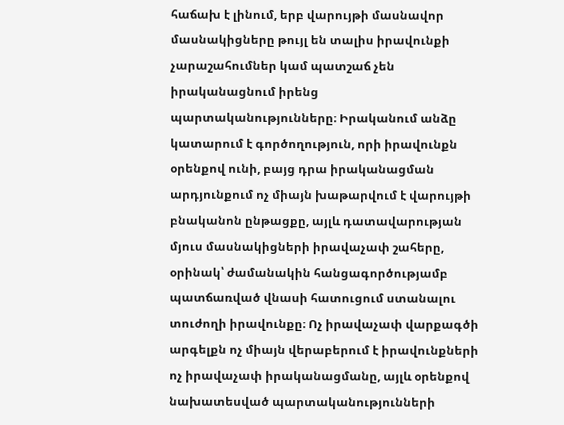հաճախ է լինում, երբ վարույթի մասնավոր մասնակիցները թույլ են տալիս իրավունքի չարաշահումներ կամ պատշաճ չեն իրականացնում իրենց պարտականությունները։ Իրականում անձը կատարում է գործողություն, որի իրավունքն օրենքով ունի, բայց դրա իրականացման արդյունքում ոչ միայն խաթարվում է վարույթի բնականոն ընթացքը, այլև դատավարության մյուս մասնակիցների իրավաչափ շահերը, օրինակ՝ ժամանակին հանցագործությամբ պատճառված վնասի հատուցում ստանալու տուժողի իրավունքը։ Ոչ իրավաչափ վարքագծի արգելքն ոչ միայն վերաբերում է իրավունքների ոչ իրավաչափ իրականացմանը, այլև օրենքով նախատեսված պարտականությունների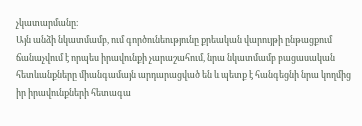չկատարմանը։
Այն անձի նկատմամբ, ում գործունեությունը քրեական վարույթի ընթացքում ճանաչվում է որպես իրավունքի չարաշահում, նրա նկատմամբ բացասական հետևանքները միանգամայն արդարացված են և պետք է հանգեցնի նրա կողմից իր իրավունքների հետագա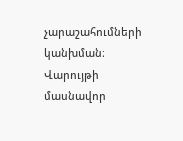չարաշահումների կանխման։ Վարույթի մասնավոր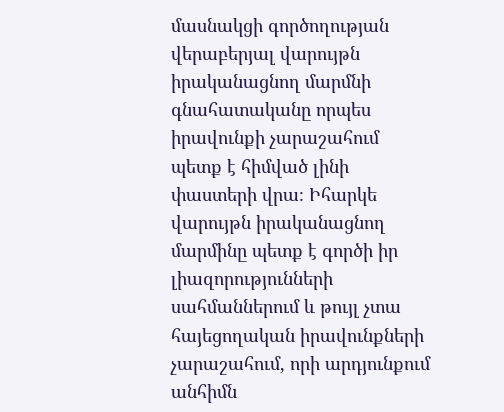մասնակցի գործողության վերաբերյալ վարույթն իրականացնող մարմնի գնահատականը որպես իրավունքի չարաշահում պետք է հիմված լինի փաստերի վրա։ Իհարկե վարույթն իրականացնող մարմինը պետք է գործի իր լիազորությունների սահմաններում և թույլ չտա հայեցողական իրավունքների չարաշահում, որի արդյունքում անհիմն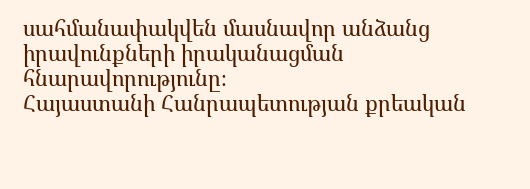սահմանափակվեն մասնավոր անձանց իրավունքների իրականացման հնարավորությունը։
Հայաստանի Հանրապետության քրեական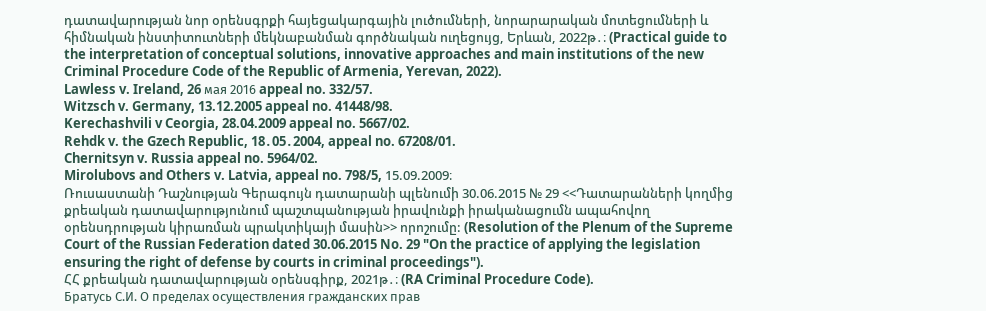դատավարության նոր օրենսգրքի հայեցակարգային լուծումների, նորարարական մոտեցումների և հիմնական ինստիտուտների մեկնաբանման գործնական ուղեցույց, Երևան, 2022թ․։ (Practical guide to the interpretation of conceptual solutions, innovative approaches and main institutions of the new Criminal Procedure Code of the Republic of Armenia, Yerevan, 2022).
Lawless v. Ireland, 26 мая 2016 appeal no. 332/57.
Witzsch v. Germany, 13.12.2005 appeal no. 41448/98.
Kerechashvili v Ceorgia, 28.04.2009 appeal no. 5667/02.
Rehdk v. the Gzech Republic, 18․05․2004, appeal no. 67208/01.
Chernitsyn v. Russia appeal no. 5964/02.
Mirolubovs and Others v. Latvia, appeal no. 798/5, 15.09.2009։
Ռուսաստանի Դաշնության Գերագույն դատարանի պլենումի 30.06.2015 № 29 <<Դատարանների կողմից քրեական դատավարությունում պաշտպանության իրավունքի իրականացումն ապահովող օրենսդրության կիրառման պրակտիկայի մասին>> որոշումը: (Resolution of the Plenum of the Supreme Court of the Russian Federation dated 30.06.2015 No. 29 "On the practice of applying the legislation ensuring the right of defense by courts in criminal proceedings").
ՀՀ քրեական դատավարության օրենսգիրք, 2021թ․։ (RA Criminal Procedure Code).
Братусь С.И. О пределах осуществления гражданских прав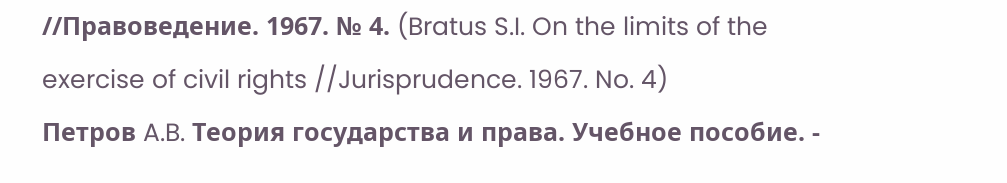//Правоведение. 1967. № 4. (Bratus S.I. On the limits of the exercise of civil rights //Jurisprudence. 1967. No. 4)
Петров A.B. Теория государства и права. Учебное пособие. -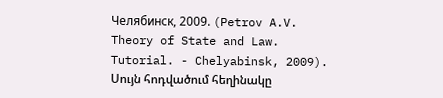Челябинск, 2009. (Petrov A.V. Theory of State and Law. Tutorial. - Chelyabinsk, 2009).
Սույն հոդվածում հեղինակը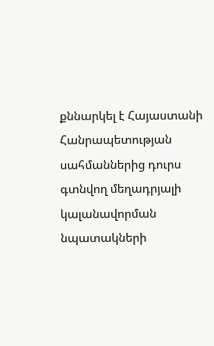քննարկել է Հայաստանի Հանրապետության սահմաններից դուրս գտնվող մեղադրյալի կալանավորման նպատակների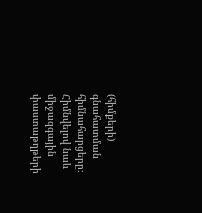(հիմքերի) գնահատման հիմնահարցերը։ Հիմնվելով նաև միջազգային փաստաթղթերի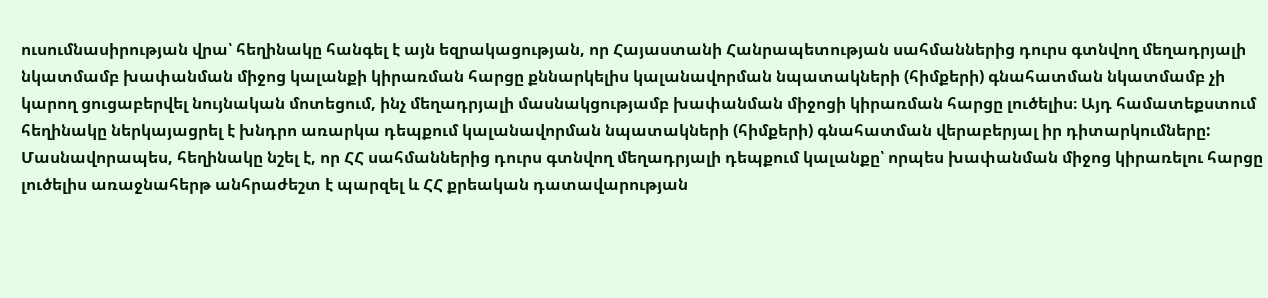ուսումնասիրության վրա՝ հեղինակը հանգել է այն եզրակացության, որ Հայաստանի Հանրապետության սահմաններից դուրս գտնվող մեղադրյալի նկատմամբ խափանման միջոց կալանքի կիրառման հարցը քննարկելիս կալանավորման նպատակների (հիմքերի) գնահատման նկատմամբ չի կարող ցուցաբերվել նույնական մոտեցում, ինչ մեղադրյալի մասնակցությամբ խափանման միջոցի կիրառման հարցը լուծելիս։ Այդ համատեքստում հեղինակը ներկայացրել է խնդրո առարկա դեպքում կալանավորման նպատակների (հիմքերի) գնահատման վերաբերյալ իր դիտարկումները: Մասնավորապես, հեղինակը նշել է, որ ՀՀ սահմաններից դուրս գտնվող մեղադրյալի դեպքում կալանքը՝ որպես խափանման միջոց կիրառելու հարցը լուծելիս առաջնահերթ անհրաժեշտ է պարզել և ՀՀ քրեական դատավարության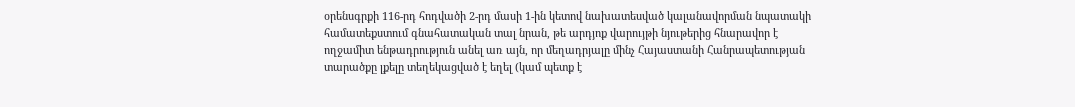օրենսգրքի 116-րդ հոդվածի 2-րդ մասի 1-ին կետով նախատեսված կալանավորման նպատակի համատեքստում գնահատական տալ նրան, թե արդյոք վարույթի նյութերից հնարավոր է ողջամիտ ենթադրություն անել առ այն, որ մեղադրյալը մինչ Հայաստանի Հանրապետության տարածքը լքելը տեղեկացված է եղել (կամ պետք է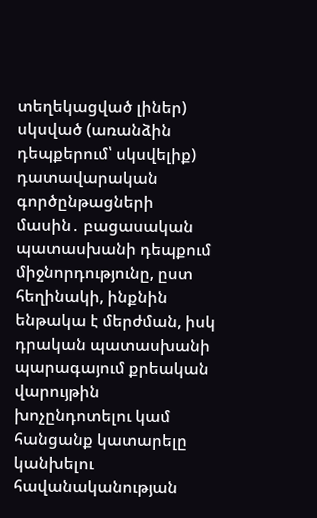տեղեկացված լիներ) սկսված (առանձին դեպքերում՝ սկսվելիք) դատավարական գործընթացների մասին․ բացասական պատասխանի դեպքում միջնորդությունը, ըստ հեղինակի, ինքնին ենթակա է մերժման, իսկ դրական պատասխանի պարագայում քրեական վարույթին խոչընդոտելու կամ հանցանք կատարելը կանխելու հավանականության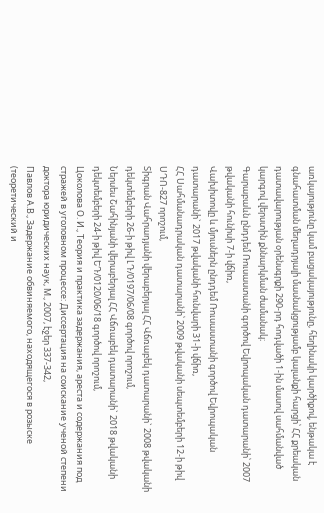առկայությունը կամ բացակայությունը, հեղինակի կարծիքով, ենթակա է գնահատման մեղադրյալի մասնակցությամբ կալանքի հարցի՝ ՀՀ քրեական դատավարության օրենսգրքի 290-րդ հոդվածի 1-ին մասով սահմանված կարգով վերստին քննարկման ժամանակ։
Գարաբաևն ընդդեմ Ռուսաստանի գործով Եվրոպական դատարանի՝ 2007 թվականի հունիսի 7-ի վճիռ,
Վախիտովը և մյուսներն ընդդեմ Ռուսաստանի գործով Եվրոպական դատարանի` 2017 թվականի հունվարի 31-ի վճիռ,
ՀՀ Սահմանադրական դատարանի՝ 2009 թվականի սեպտեմբերի 12-ի թիվ ՍԴՈ-827 որոշում,
Տիգրան Վահրադյանի վերաբերյալ ՀՀ Վճռաբեկ դատարանի` 2008 թվականի դեկտեմբերի 26-ի թիվ ԼԴ/0197/06/08 գործով որոշում,
Ներսես Շահինյանի վերաբերյալ ՀՀ Վճռաբեկ դատարանի` 2018 թվականի դեկտեմբերի 24-ի թիվ ԵԴ/0120/06/18 գործով որոշում,
Цоколова О. И., Теория и практика задержания, ареста и содержания под стражей в уголовном процессе: Диссертация на соискание ученой степени доктора юридических наук, М., 2007, էջեր 337-342,
Павлов А.В., Задержание обвиняемого, находящегося в розыске (теоретический и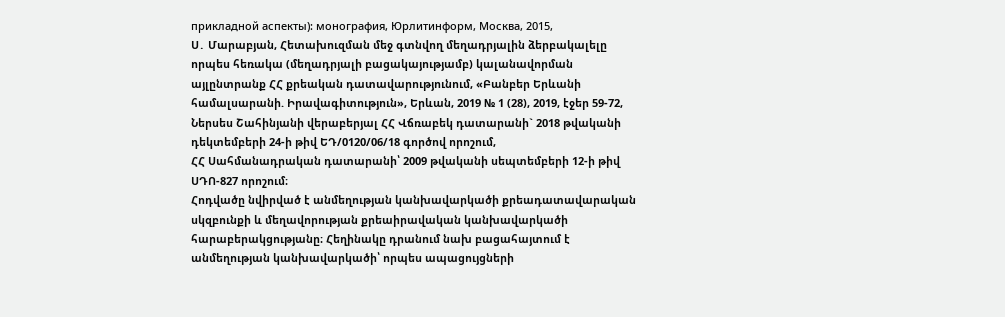прикладной аспекты): монография, Юрлитинформ, Москва, 2015,
Ս․ Մարաբյան, Հետախուզման մեջ գտնվող մեղադրյալին ձերբակալելը որպես հեռակա (մեղադրյալի բացակայությամբ) կալանավորման այլընտրանք ՀՀ քրեական դատավարությունում, «Բանբեր Երևանի համալսարանի. Իրավագիտություն», Երևան, 2019 № 1 (28), 2019, էջեր 59-72,
Ներսես Շահինյանի վերաբերյալ ՀՀ Վճռաբեկ դատարանի` 2018 թվականի դեկտեմբերի 24-ի թիվ ԵԴ/0120/06/18 գործով որոշում,
ՀՀ Սահմանադրական դատարանի՝ 2009 թվականի սեպտեմբերի 12-ի թիվ ՍԴՈ-827 որոշում։
Հոդվածը նվիրված է անմեղության կանխավարկածի քրեադատավարական սկզբունքի և մեղավորության քրեաիրավական կանխավարկածի հարաբերակցությանը։ Հեղինակը դրանում նախ բացահայտում է անմեղության կանխավարկածի՝ որպես ապացույցների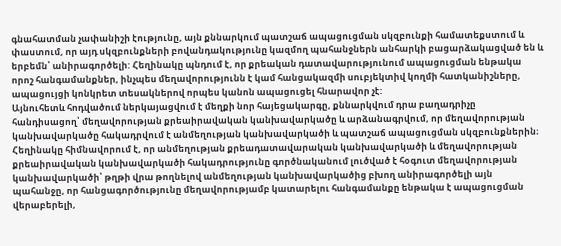գնահատման չափանիշի էությունը, այն քննարկում պատշաճ ապացուցման սկզբունքի համատեքստում և փաստում, որ այդ սկզբունքների բովանդակությունը կազմող պահանջներն անհարկի բացարձակացված են և երբեմն՝ անիրագործելի: Հեղինակը պնդում է, որ քրեական դատավարությունում ապացուցման ենթակա որոշ հանգամանքներ, ինչպես մեղավորությունն է կամ հանցակազմի սուբյեկտիվ կողմի հատկանիշները, ապացույցի կոնկրետ տեսակներով որպես կանոն ապացուցել հնարավոր չէ:
Այնուհետև հոդվածում ներկայացվում է մեղքի նոր հայեցակարգը, քննարկվում դրա բաղադրիչը հանդիսացող՝ մեղավորության քրեաիրավական կանխավարկածը և արձանագրվում, որ մեղավորության կանխավարկածը հակադրվում է անմեղության կանխավարկածի և պատշաճ ապացուցման սկզբունքներին։
Հեղինակը հիմնավորում է, որ անմեղության քրեադատավարական կանխավարկածի և մեղավորության քրեաիրավական կանխավարկածի հակադրությունը գործնականում լուծված է հօգուտ մեղավորության կանխավարկածի՝ թղթի վրա թողնելով անմեղության կանխավարկածից բխող անիրագործելի այն պահանջը, որ հանցագործությունը մեղավորությամբ կատարելու հանգամանքը ենթակա է ապացուցման վերաբերելի,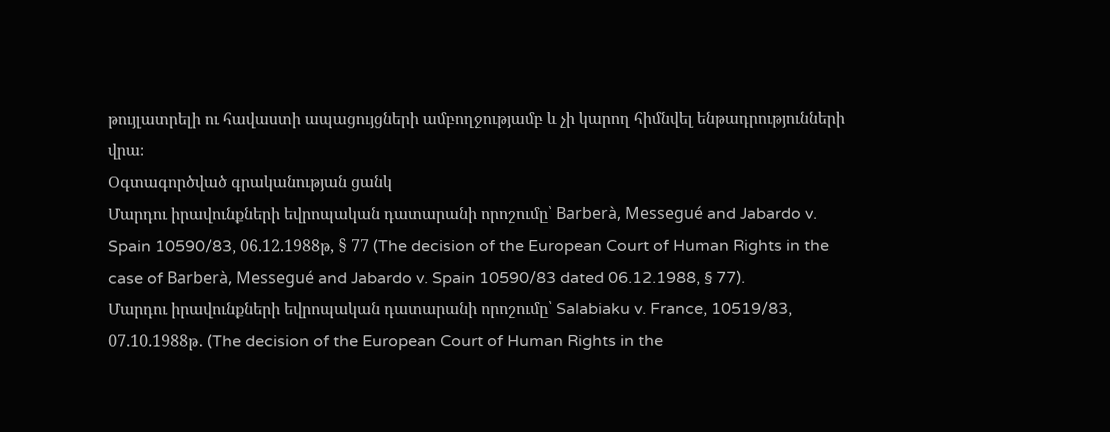թույլատրելի ու հավաստի ապացույցների ամբողջությամբ և չի կարող հիմնվել ենթադրությունների վրա։
Օգտագործված գրականության ցանկ
Մարդու իրավունքների եվրոպական դատարանի որոշումը՝ Barberà, Messegué and Jabardo v. Spain 10590/83, 06.12.1988թ, § 77 (The decision of the European Court of Human Rights in the case of Barberà, Messegué and Jabardo v. Spain 10590/83 dated 06.12.1988, § 77).
Մարդու իրավունքների եվրոպական դատարանի որոշումը՝ Salabiaku v. France, 10519/83, 07.10.1988թ․ (The decision of the European Court of Human Rights in the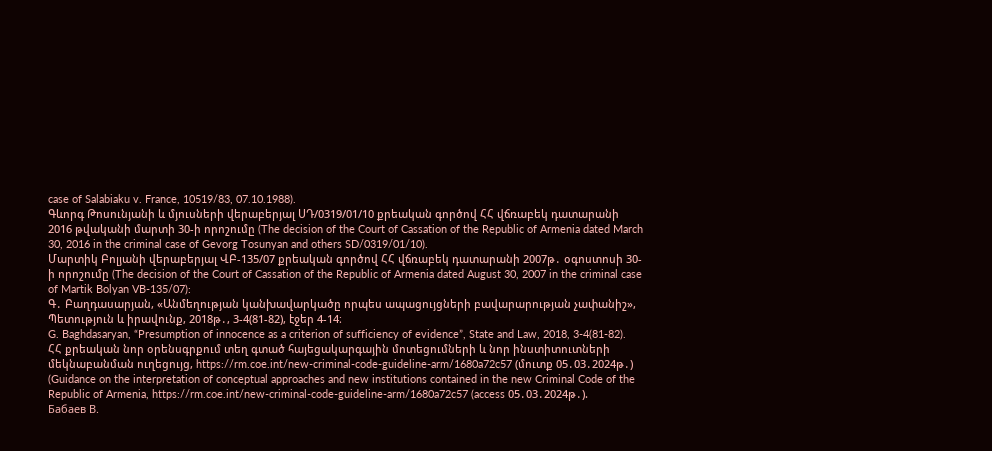case of Salabiaku v. France, 10519/83, 07.10.1988).
Գևորգ Թոսունյանի և մյուսների վերաբերյալ ՍԴ/0319/01/10 քրեական գործով ՀՀ վճռաբեկ դատարանի 2016 թվականի մարտի 30-ի որոշումը (The decision of the Court of Cassation of the Republic of Armenia dated March 30, 2016 in the criminal case of Gevorg Tosunyan and others SD/0319/01/10).
Մարտիկ Բոլյանի վերաբերյալ ՎԲ-135/07 քրեական գործով ՀՀ վճռաբեկ դատարանի 2007թ․ օգոստոսի 30-ի որոշումը (The decision of the Court of Cassation of the Republic of Armenia dated August 30, 2007 in the criminal case of Martik Bolyan VB-135/07):
Գ․ Բաղդասարյան, «Անմեղության կանխավարկածը որպես ապացույցների բավարարության չափանիշ», Պետություն և իրավունք, 2018թ․, 3-4(81-82), էջեր 4-14։
G. Baghdasaryan, “Presumption of innocence as a criterion of sufficiency of evidence”, State and Law, 2018, 3-4(81-82).
ՀՀ քրեական նոր օրենսգրքում տեղ գտած հայեցակարգային մոտեցումների և նոր ինստիտուտների մեկնաբանման ուղեցույց, https://rm.coe.int/new-criminal-code-guideline-arm/1680a72c57 (մուտք 05․03․2024թ․) (Guidance on the interpretation of conceptual approaches and new institutions contained in the new Criminal Code of the Republic of Armenia, https://rm.coe.int/new-criminal-code-guideline-arm/1680a72c57 (access 05․03․2024թ․).
Бабаев В.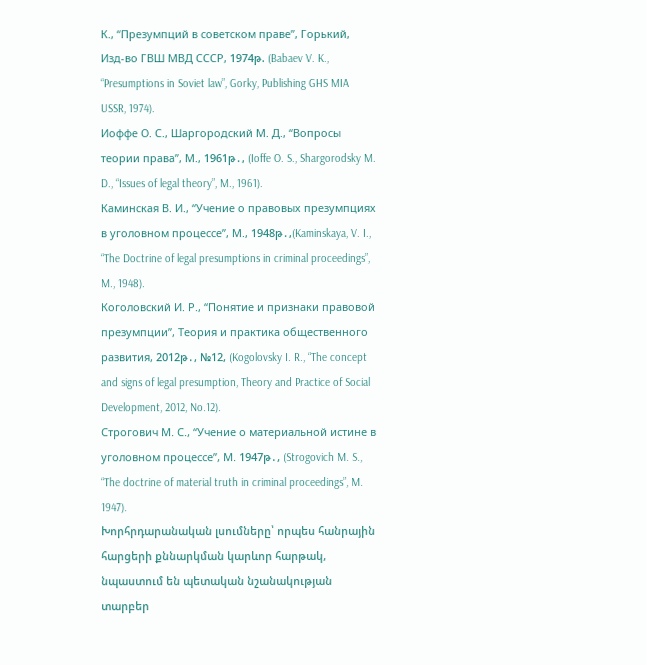К., “Презумпций в советском праве”, Горький, Изд-во ГВШ МВД СССР, 1974թ. (Babaev V. K., “Presumptions in Soviet law”, Gorky, Publishing GHS MIA USSR, 1974).
Иоффе О. С., Шаргородский М. Д., “Вопросы теории права”, М., 1961թ․, (Ioffe O. S., Shargorodsky M. D., “Issues of legal theory”, M., 1961).
Каминская В. И., “Учение о правовых презумпциях в уголовном процессе”, М., 1948թ․,(Kaminskaya, V. I., “The Doctrine of legal presumptions in criminal proceedings”, M., 1948).
Коголовский И. Р., “Понятие и признаки правовой презумпции”, Теория и практика общественного развития, 2012թ․, №12, (Kogolovsky I. R., “The concept and signs of legal presumption, Theory and Practice of Social Development, 2012, No.12).
Строгович М. С., “Учение о материальной истине в уголовном процессе”, М. 1947թ․, (Strogovich M. S., “The doctrine of material truth in criminal proceedings”, M. 1947).
Խորհրդարանական լսումները՝ որպես հանրային հարցերի քննարկման կարևոր հարթակ, նպաստում են պետական նշանակության տարբեր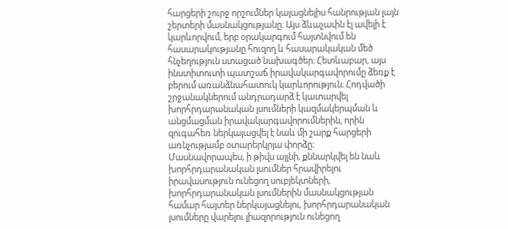հարցերի շուրջ որշումներ կայացնելիս հանրության լայն շերտերի մասնակցությանը։ Այս ձևաչափն էլ ավելի է կարևորվում, երբ օրակարգում հայտնվում են հասարակությանը հուզող և հասարակական մեծ հնչեղություն ստացած նախագծեր։ Հետևաբար, այս ինստիտուտի պատշաճ իրավակարգավորումը ձեռք է բերում առանձնահատուկ կարևորություն։ Հոդվածի շրջանակներում անդրադարձ է կատարվել խորհրդարանական լսումների կազմակերպման և անցմացման իրավակարգավորումներին, որին զուգահեռ ներկայացվել է նաև մի շարք հարցերի առնչությամբ օտարերկրյա փորձը։
Մասնավորապես, ի թիվս այլնի, քննարկվել են նաև խորհրդարանական լսումներ հրավիրելու իրավասություն ունեցող սուբյեկտների, խորհրդարանական լսումներին մասնակցության համար հայտեր ներկայացնելու, խորհրդարանական լսումները վարելու լիազորություն ունեցող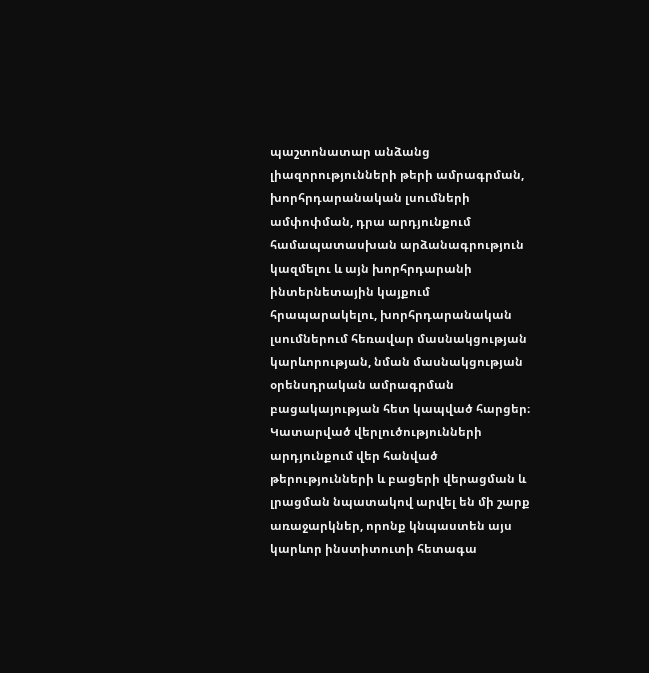պաշտոնատար անձանց լիազորությունների թերի ամրագրման, խորհրդարանական լսումների ամփոփման, դրա արդյունքում համապատասխան արձանագրություն կազմելու և այն խորհրդարանի ինտերնետային կայքում հրապարակելու, խորհրդարանական լսումներում հեռավար մասնակցության կարևորության, նման մասնակցության օրենսդրական ամրագրման բացակայության հետ կապված հարցեր։
Կատարված վերլուծությունների արդյունքում վեր հանված թերությունների և բացերի վերացման և լրացման նպատակով արվել են մի շարք առաջարկներ, որոնք կնպաստեն այս կարևոր ինստիտուտի հետագա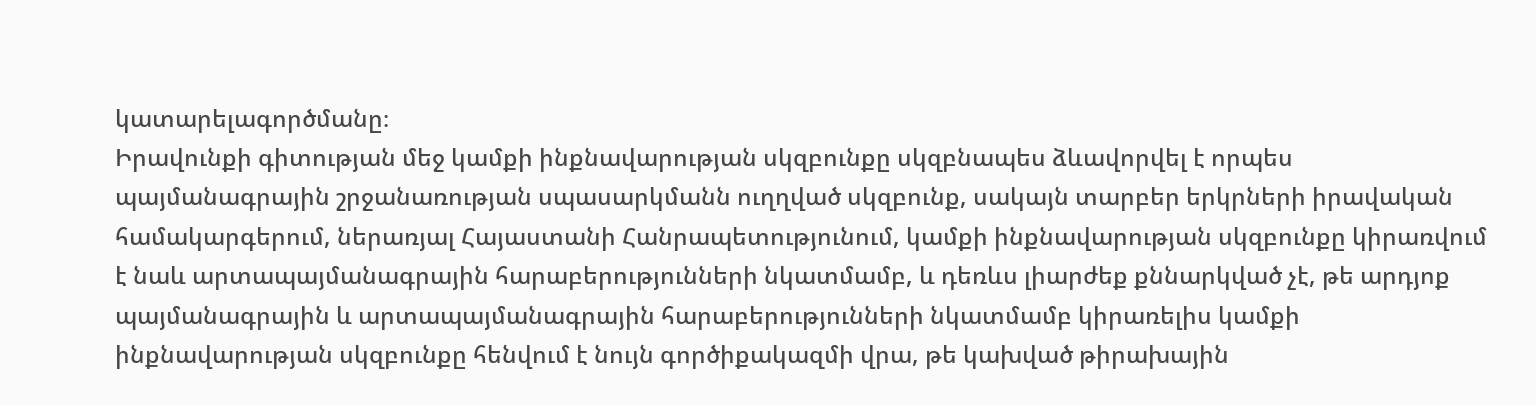կատարելագործմանը։
Իրավունքի գիտության մեջ կամքի ինքնավարության սկզբունքը սկզբնապես ձևավորվել է որպես պայմանագրային շրջանառության սպասարկմանն ուղղված սկզբունք, սակայն տարբեր երկրների իրավական համակարգերում, ներառյալ Հայաստանի Հանրապետությունում, կամքի ինքնավարության սկզբունքը կիրառվում է նաև արտապայմանագրային հարաբերությունների նկատմամբ, և դեռևս լիարժեք քննարկված չէ, թե արդյոք պայմանագրային և արտապայմանագրային հարաբերությունների նկատմամբ կիրառելիս կամքի ինքնավարության սկզբունքը հենվում է նույն գործիքակազմի վրա, թե կախված թիրախային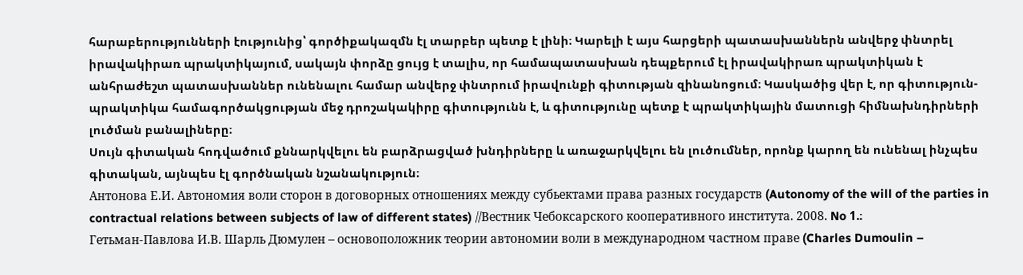հարաբերությունների էությունից՝ գործիքակազմն էլ տարբեր պետք է լինի։ Կարելի է այս հարցերի պատասխաններն անվերջ փնտրել իրավակիրառ պրակտիկայում, սակայն փորձը ցույց է տալիս, որ համապատասխան դեպքերում էլ իրավակիրառ պրակտիկան է անհրաժեշտ պատասխաններ ունենալու համար անվերջ փնտրում իրավունքի գիտության զինանոցում։ Կասկածից վեր է, որ գիտություն-պրակտիկա համագործակցության մեջ դրոշակակիրը գիտությունն է, և գիտությունը պետք է պրակտիկային մատուցի հիմնախնդիրների լուծման բանալիները։
Սույն գիտական հոդվածում քննարկվելու են բարձրացված խնդիրները և առաջարկվելու են լուծումներ, որոնք կարող են ունենալ ինչպես գիտական, այնպես էլ գործնական նշանակություն։
Антонова Е.И. Автономия воли сторон в договорных отношениях между субьектами права разных государств (Autonomy of the will of the parties in contractual relations between subjects of law of different states) //Вестник Чебоксарского кооперативного института. 2008. No 1.։
Гетьман-Павлова И.В. Шарль Дюмулен – основоположник теории автономии воли в международном частном праве (Charles Dumoulin –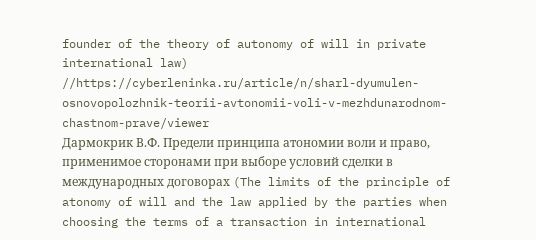founder of the theory of autonomy of will in private international law) //https://cyberleninka.ru/article/n/sharl-dyumulen-osnovopolozhnik-teorii-avtonomii-voli-v-mezhdunarodnom-chastnom-prave/viewer
Дармокрик В.Ф. Предели принципа атономии воли и право, применимое сторонами при выборе условий сделки в международных договорах (The limits of the principle of atonomy of will and the law applied by the parties when choosing the terms of a transaction in international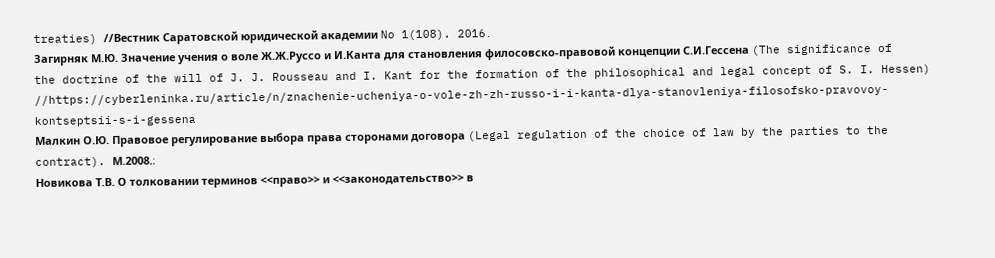treaties) //Вестник Саратовской юридической академии No 1(108). 2016․
Загирняк М.Ю. Значение учения о воле Ж.Ж.Руссо и И.Канта для становления филосовско-правовой концепции С.И.Гессена (The significance of the doctrine of the will of J. J. Rousseau and I. Kant for the formation of the philosophical and legal concept of S. I. Hessen) //https://cyberleninka.ru/article/n/znachenie-ucheniya-o-vole-zh-zh-russo-i-i-kanta-dlya-stanovleniya-filosofsko-pravovoy-kontseptsii-s-i-gessena
Малкин О.Ю. Правовое регулирование выбора права сторонами договора (Legal regulation of the choice of law by the parties to the contract). М.2008.։
Новикова Т.В. О толковании терминов <<право>> и <<законодательство>> в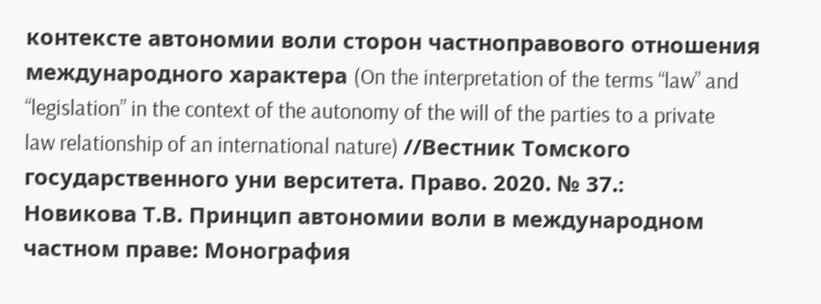контексте автономии воли сторон частноправового отношения международного характера (On the interpretation of the terms “law” and “legislation” in the context of the autonomy of the will of the parties to a private law relationship of an international nature) //Вестник Томского государственного уни верситета. Право. 2020. № 37.։
Новикова Т.В. Принцип автономии воли в международном частном праве: Монография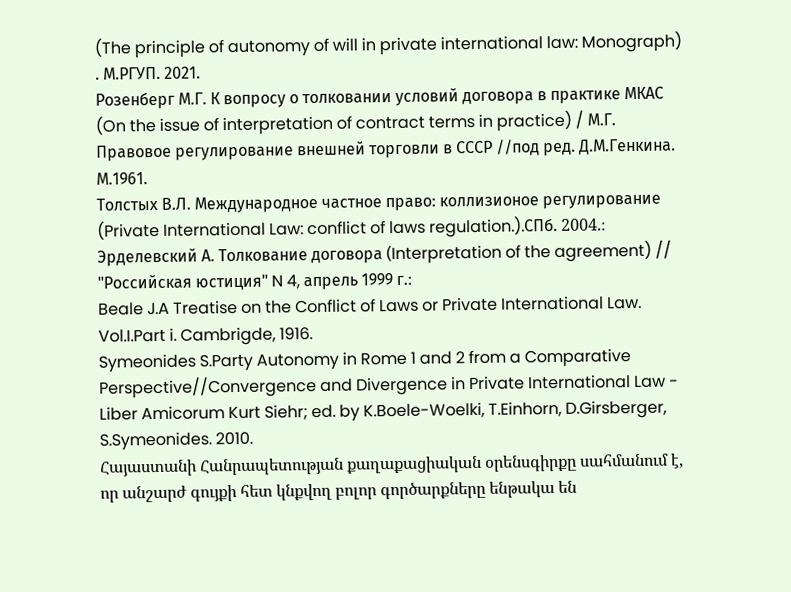(The principle of autonomy of will in private international law: Monograph) . М.РГУП. 2021.
Розенберг М.Г. К вопросу о толковании условий договора в практике МКАС (On the issue of interpretation of contract terms in practice) / М.Г. Правовое регулирование внешней торговли в СССР //под ред. Д.М.Генкина. М.1961.
Толстых В.Л. Международное частное право: коллизионое регулирование (Private International Law: conflict of laws regulation.).СПб. 2004.։
Эрделевский А. Толкование договорa (Interpretation of the agreement) // "Российская юстиция" N 4, апрель 1999 г.։
Beale J.A Treatise on the Conflict of Laws or Private International Law. Vol.I.Part i. Cambrigde, 1916.
Symeonides S.Party Autonomy in Rome 1 and 2 from a Comparative Perspective//Convergence and Divergence in Private International Law - Liber Amicorum Kurt Siehr; ed. by K.Boele-Woelki, T.Einhorn, D.Girsberger, S.Symeonides. 2010.
Հայաստանի Հանրապետության քաղաքացիական օրենսգիրքը սահմանում է, որ անշարժ գույքի հետ կնքվող բոլոր գործարքները ենթակա են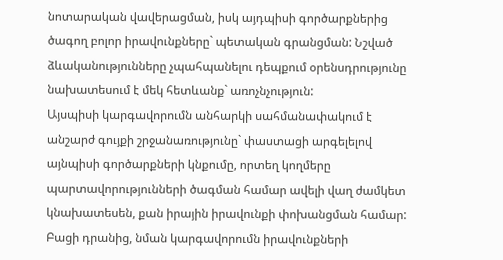նոտարական վավերացման, իսկ այդպիսի գործարքներից ծագող բոլոր իրավունքները` պետական գրանցման: Նշված ձևականությունները չպահպանելու դեպքում օրենսդրությունը նախատեսում է մեկ հետևանք` առոչնչություն:
Այսպիսի կարգավորումն անհարկի սահմանափակում է անշարժ գույքի շրջանառությունը` փաստացի արգելելով այնպիսի գործարքների կնքումը, որտեղ կողմերը պարտավորությունների ծագման համար ավելի վաղ ժամկետ կնախատեսեն, քան իրային իրավունքի փոխանցման համար: Բացի դրանից, նման կարգավորումն իրավունքների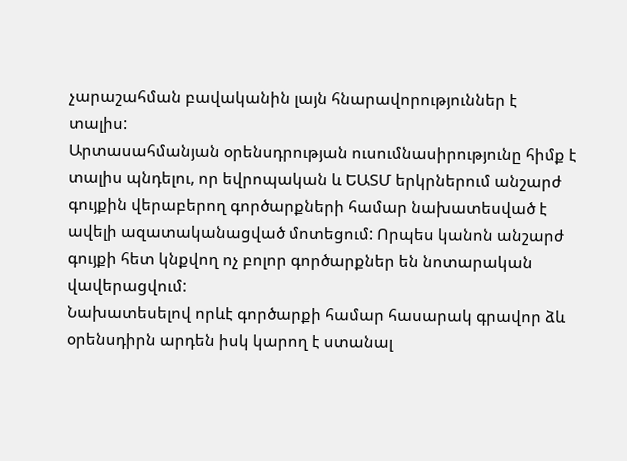չարաշահման բավականին լայն հնարավորություններ է տալիս:
Արտասահմանյան օրենսդրության ուսումնասիրությունը հիմք է տալիս պնդելու, որ եվրոպական և ԵԱՏՄ երկրներում անշարժ գույքին վերաբերող գործարքների համար նախատեսված է ավելի ազատականացված մոտեցում: Որպես կանոն անշարժ գույքի հետ կնքվող ոչ բոլոր գործարքներ են նոտարական վավերացվում:
Նախատեսելով որևէ գործարքի համար հասարակ գրավոր ձև օրենսդիրն արդեն իսկ կարող է ստանալ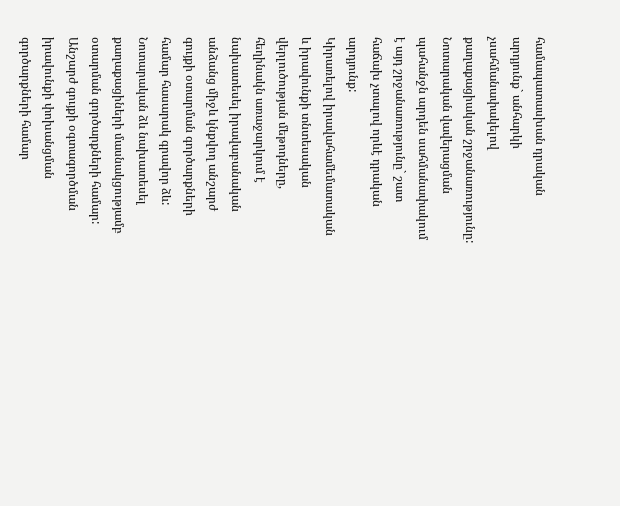համապատասխան դրական արդյունք` անհարկի չսահմանափակելով քաղաքացիական շրջանառությունը: Նոտարական վավերացման պահանջն արդեն սահմանափակում է այդ շրջանառությունը` շատ հաճախ չտալով որևէ դրական արդյունք:
Կիրառելով իրավահամեմատական և իրավունքի տնտեսական վերլուծության մեթոդները, հեղինակն առաջարկում է նախատեսել իրավաբանական անձանց միջև կնքվող անշարժ գույքի օտարման գործարքների համար հասարակ գրավոր ձև: Նոտարական ձև նախատեսել քաղաքացիների մասնակցությամբ օտարման գործարքների համար: Անշարժ գույքի օգտագործման իրավունքի փոխանցման գործարքների համար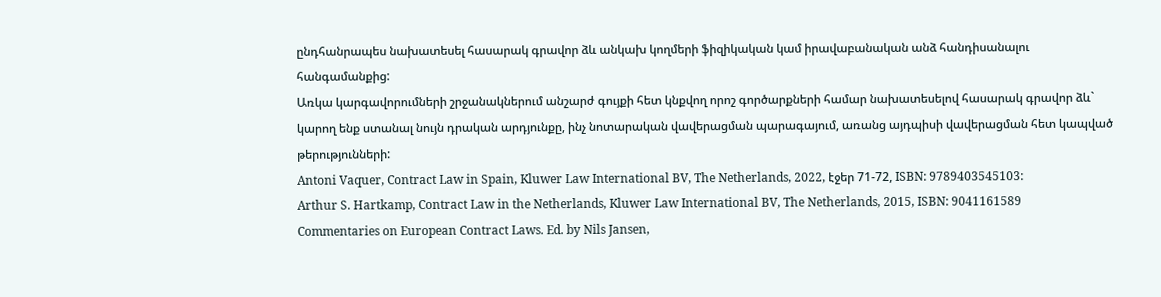ընդհանրապես նախատեսել հասարակ գրավոր ձև անկախ կողմերի ֆիզիկական կամ իրավաբանական անձ հանդիսանալու հանգամանքից:
Առկա կարգավորումների շրջանակներում անշարժ գույքի հետ կնքվող որոշ գործարքների համար նախատեսելով հասարակ գրավոր ձև` կարող ենք ստանալ նույն դրական արդյունքը, ինչ նոտարական վավերացման պարագայում, առանց այդպիսի վավերացման հետ կապված թերությունների:
Antoni Vaquer, Contract Law in Spain, Kluwer Law International BV, The Netherlands, 2022, էջեր 71-72, ISBN: 9789403545103:
Arthur S. Hartkamp, Contract Law in the Netherlands, Kluwer Law International BV, The Netherlands, 2015, ISBN: 9041161589
Commentaries on European Contract Laws. Ed. by Nils Jansen,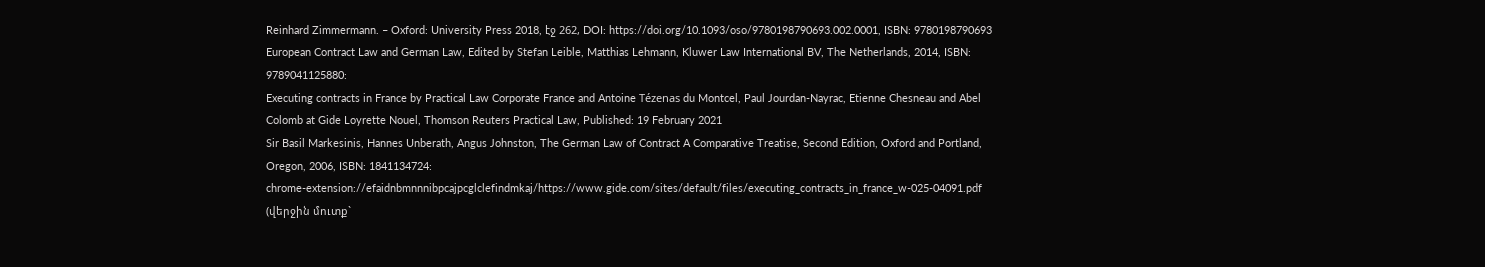Reinhard Zimmermann. – Oxford: University Press 2018, էջ 262, DOI: https://doi.org/10.1093/oso/9780198790693.002.0001, ISBN: 9780198790693
European Contract Law and German Law, Edited by Stefan Leible, Matthias Lehmann, Kluwer Law International BV, The Netherlands, 2014, ISBN: 9789041125880:
Executing contracts in France by Practical Law Corporate France and Antoine Tézenas du Montcel, Paul Jourdan-Nayrac, Etienne Chesneau and Abel Colomb at Gide Loyrette Nouel, Thomson Reuters Practical Law, Published: 19 February 2021
Sir Basil Markesinis, Hannes Unberath, Angus Johnston, The German Law of Contract A Comparative Treatise, Second Edition, Oxford and Portland, Oregon, 2006, ISBN: 1841134724:
chrome-extension://efaidnbmnnnibpcajpcglclefindmkaj/https://www.gide.com/sites/default/files/executing_contracts_in_france_w-025-04091.pdf (վերջին մուտք`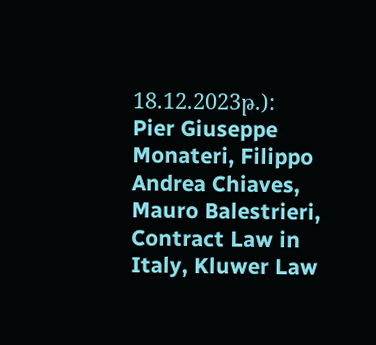18.12.2023թ.):
Pier Giuseppe Monateri, Filippo Andrea Chiaves, Mauro Balestrieri, Contract Law in Italy, Kluwer Law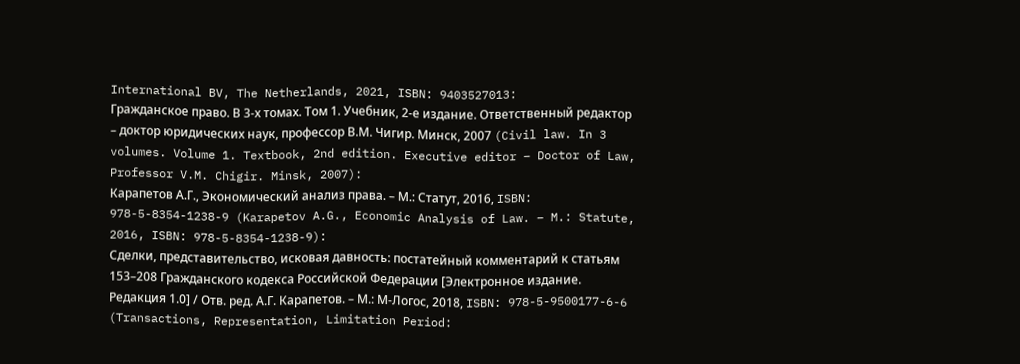International BV, The Netherlands, 2021, ISBN: 9403527013:
Гражданское право. В 3-х томах. Том 1. Учебник, 2-е издание. Ответственный редактор – доктор юридических наук, профессор В.М. Чигир. Минск, 2007 (Civil law. In 3 volumes. Volume 1. Textbook, 2nd edition. Executive editor – Doctor of Law, Professor V.M. Chigir. Minsk, 2007):
Карапетов А.Г., Экономический анализ права. – М.: Статут, 2016, ISBN: 978-5-8354-1238-9 (Karapetov A.G., Economic Analysis of Law. – M.: Statute, 2016, ISBN: 978-5-8354-1238-9):
Сделки, представительство, исковая давность: постатейный комментарий к статьям 153–208 Гражданского кодекса Российской Федерации [Электронное издание. Редакция 1.0] / Отв. ред. А.Г. Карапетов. – М.: М-Логос, 2018, ISBN: 978-5-9500177-6-6 (Transactions, Representation, Limitation Period: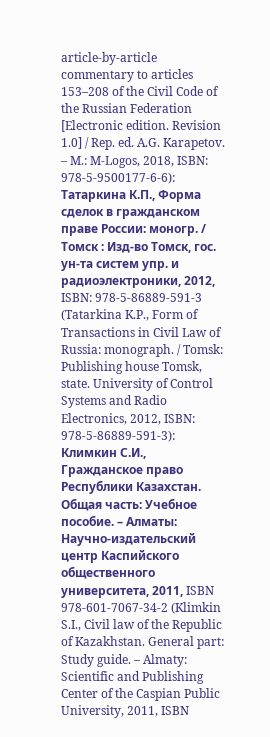article-by-article commentary to articles 153–208 of the Civil Code of the Russian Federation [Electronic edition. Revision 1.0] / Rep. ed. A.G. Karapetov. – M.: M-Logos, 2018, ISBN: 978-5-9500177-6-6):
Татаркина К.П., Форма сделок в гражданском праве России: моногр. / Томск : Изд-во Томск, гос. ун-та систем упр. и радиоэлектроники, 2012, ISBN: 978-5-86889-591-3 (Tatarkina K.P., Form of Transactions in Civil Law of Russia: monograph. / Tomsk: Publishing house Tomsk, state. University of Control Systems and Radio Electronics, 2012, ISBN: 978-5-86889-591-3):
Климкин С.И., Гражданское право Республики Казахстан. Общая часть: Учебное пособие. – Алматы: Научно-издательский центр Каспийского общественного университета, 2011, ISBN 978-601-7067-34-2 (Klimkin S.I., Civil law of the Republic of Kazakhstan. General part: Study guide. – Almaty: Scientific and Publishing Center of the Caspian Public University, 2011, ISBN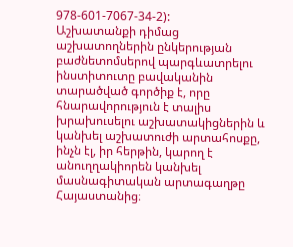978-601-7067-34-2):
Աշխատանքի դիմաց աշխատողներին ընկերության բաժնետոմսերով պարգևատրելու ինստիտուտը բավականին տարածված գործիք է, որը հնարավորություն է տալիս խրախուսելու աշխատակիցներին և կանխել աշխատուժի արտահոսքը, ինչն էլ, իր հերթին, կարող է անուղղակիորեն կանխել մասնագիտական արտագաղթը Հայաստանից։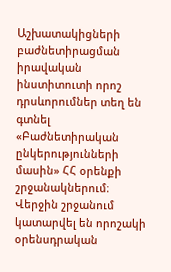Աշխատակիցների բաժնետիրացման իրավական ինստիտուտի որոշ դրսևորումներ տեղ են գտնել «Բաժնետիրական ընկերությունների մասին» ՀՀ օրենքի շրջանակներում։ Վերջին շրջանում կատարվել են որոշակի օրենսդրական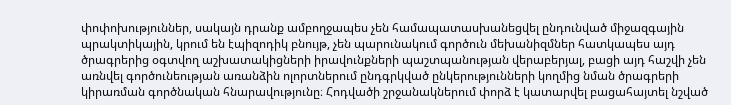փոփոխություններ, սակայն դրանք ամբողջապես չեն համապատասխանեցվել ընդունված միջազգային պրակտիկային, կրում են էպիզոդիկ բնույթ, չեն պարունակում գործուն մեխանիզմներ հատկապես այդ ծրագրերից օգտվող աշխատակիցների իրավունքների պաշտպանության վերաբերյալ, բացի այդ հաշվի չեն առնվել գործունեության առանձին ոլորտներում ընդգրկված ընկերությունների կողմից նման ծրագրերի կիրառման գործնական հնարավությունը։ Հոդվածի շրջանակներում փորձ է կատարվել բացահայտել նշված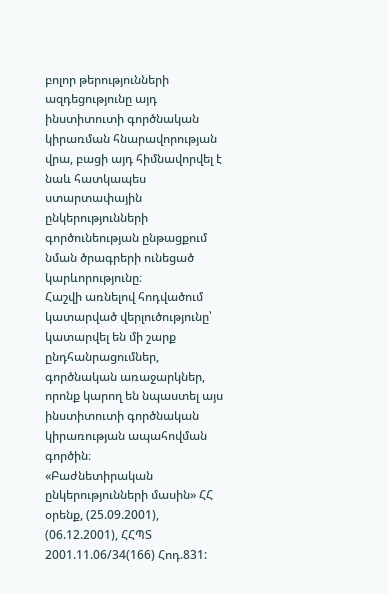բոլոր թերությունների ազդեցությունը այդ ինստիտուտի գործնական կիրառման հնարավորության վրա, բացի այդ հիմնավորվել է նաև հատկապես ստարտափային ընկերությունների գործունեության ընթացքում նման ծրագրերի ունեցած կարևորությունը։
Հաշվի առնելով հոդվածում կատարված վերլուծությունը՝ կատարվել են մի շարք ընդհանրացումներ, գործնական առաջարկներ, որոնք կարող են նպաստել այս ինստիտուտի գործնական կիրառության ապահովման գործին։
«Բաժնետիրական ընկերությունների մասին» ՀՀ օրենք, (25.09.2001), (06.12.2001), ՀՀՊՏ 2001.11.06/34(166) Հոդ.831: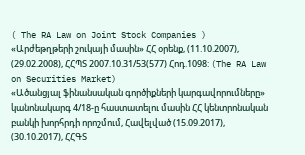( The RA Law on Joint Stock Companies )
«Արժեթղթերի շուկայի մասին» ՀՀ օրենք, (11.10.2007), (29.02.2008), ՀՀՊՏ 2007.10.31/53(577) Հոդ.1098: (The RA Law on Securities Market)
«Ածանցյալ ֆինանսական գործիքների կարգավորումները» կանոնակարգ 4/18-ը հաստատելու մասին ՀՀ կենտրոնական բանկի խորհրդի որոշմում, Հավելված (15.09.2017), (30.10.2017), ՀՀԳՏ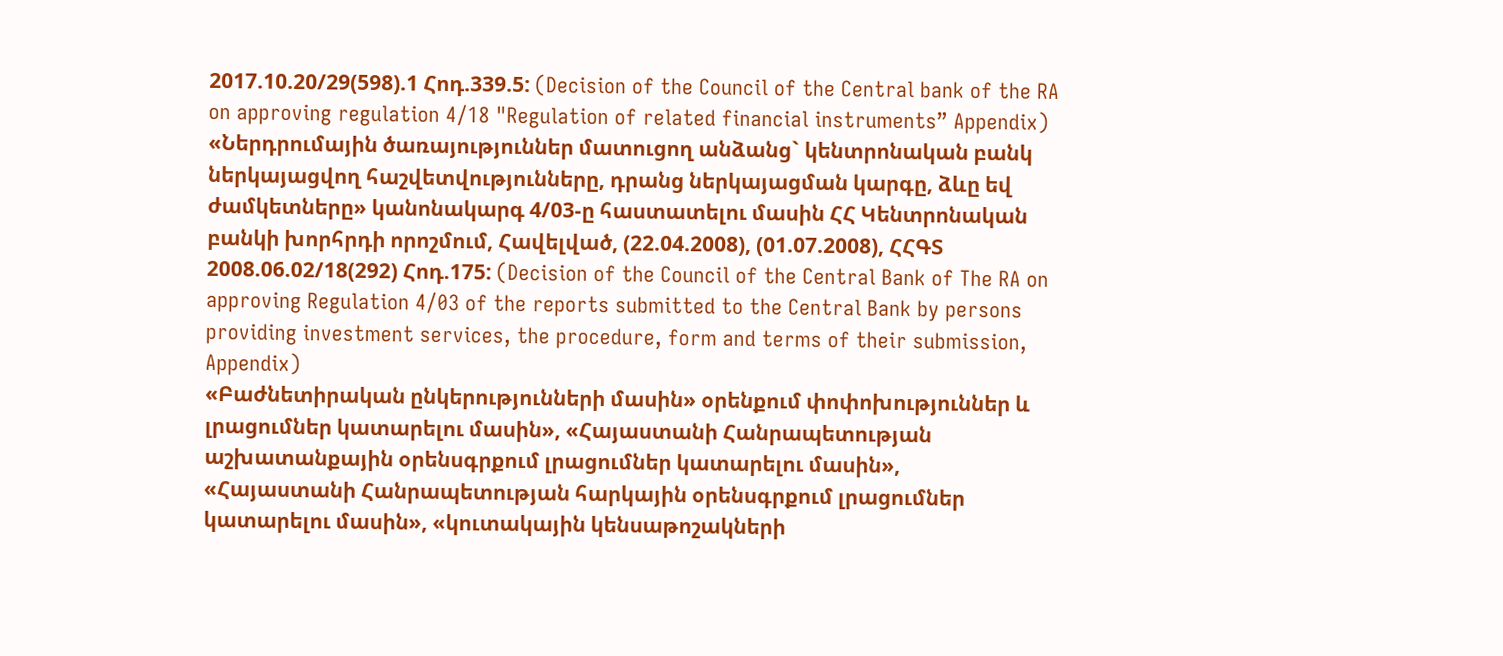2017.10.20/29(598).1 Հոդ.339.5: (Decision of the Council of the Central bank of the RA on approving regulation 4/18 "Regulation of related financial instruments” Appendix)
«Ներդրումային ծառայություններ մատուցող անձանց` կենտրոնական բանկ ներկայացվող հաշվետվությունները, դրանց ներկայացման կարգը, ձևը եվ ժամկետները» կանոնակարգ 4/03-ը հաստատելու մասին ՀՀ Կենտրոնական բանկի խորհրդի որոշմում, Հավելված, (22.04.2008), (01.07.2008), ՀՀԳՏ 2008.06.02/18(292) Հոդ.175: (Decision of the Council of the Central Bank of The RA on approving Regulation 4/03 of the reports submitted to the Central Bank by persons providing investment services, the procedure, form and terms of their submission, Appendix)
«Բաժնետիրական ընկերությունների մասին» օրենքում փոփոխություններ և լրացումներ կատարելու մասին», «Հայաստանի Հանրապետության աշխատանքային օրենսգրքում լրացումներ կատարելու մասին», «Հայաստանի Հանրապետության հարկային օրենսգրքում լրացումներ կատարելու մասին», «կուտակային կենսաթոշակների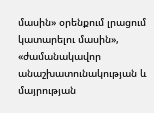մասին» օրենքում լրացում կատարելու մասին», «ժամանակավոր անաշխատունակության և մայրության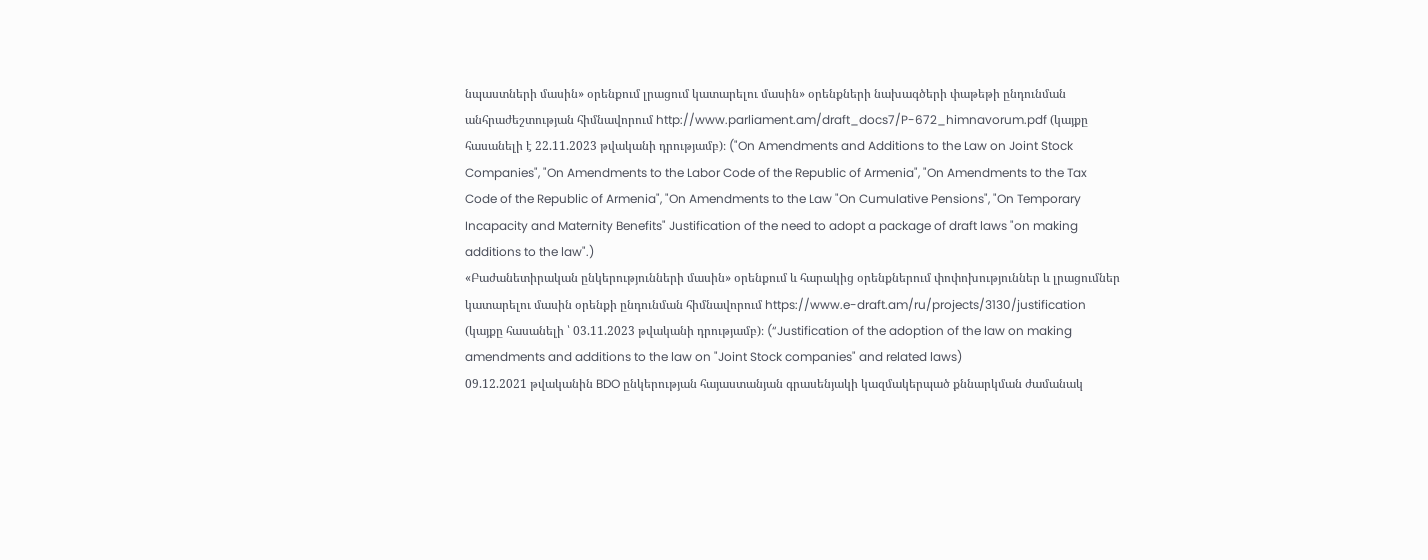նպաստների մասին» օրենքում լրացում կատարելու մասին» օրենքների նախագծերի փաթեթի ընդունման անհրաժեշտության հիմնավորում http://www.parliament.am/draft_docs7/P-672_himnavorum.pdf (կայքը հասանելի է 22.11.2023 թվականի դրությամբ)։ ("On Amendments and Additions to the Law on Joint Stock Companies", "On Amendments to the Labor Code of the Republic of Armenia", "On Amendments to the Tax Code of the Republic of Armenia", "On Amendments to the Law "On Cumulative Pensions", "On Temporary Incapacity and Maternity Benefits" Justification of the need to adopt a package of draft laws "on making additions to the law".)
«Բաժանետիրական ընկերությունների մասին» օրենքում և հարակից օրենքներում փոփոխություններ և լրացումներ կատարելու մասին օրենքի ընդունման հիմնավորում https://www.e-draft.am/ru/projects/3130/justification (կայքը հասանելի ՝ 03.11.2023 թվականի դրությամբ)։ (“Justification of the adoption of the law on making amendments and additions to the law on "Joint Stock companies" and related laws)
09.12.2021 թվականին BDO ընկերության հայաստանյան գրասենյակի կազմակերպած քննարկման ժամանակ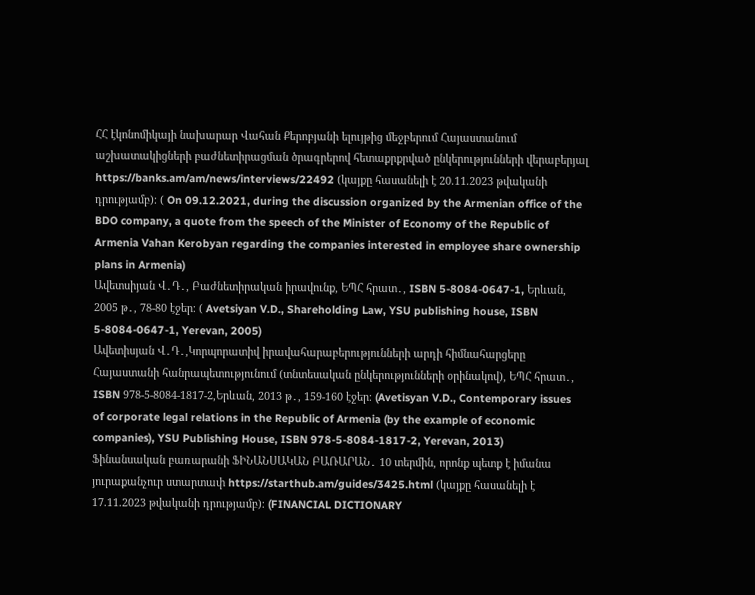ՀՀ էկոնոմիկայի նախարար Վահան Քերոբյանի ելույթից մեջբերում Հայաստանում աշխատակիցների բաժնետիրացման ծրագրերով հետաքրքրված ընկերությունների վերաբերյալ https://banks.am/am/news/interviews/22492 (կայքը հասանելի է 20.11.2023 թվականի դրությամբ)։ ( On 09.12.2021, during the discussion organized by the Armenian office of the BDO company, a quote from the speech of the Minister of Economy of the Republic of Armenia Vahan Kerobyan regarding the companies interested in employee share ownership plans in Armenia)
Ավետսիյան Վ․Դ․, Բաժնետիրական իրավունք, ԵՊՀ հրատ․, ISBN 5-8084-0647-1, Երևան, 2005 թ․, 78-80 էջեր։ ( Avetsiyan V.D., Shareholding Law, YSU publishing house, ISBN 5-8084-0647-1, Yerevan, 2005)
Ավետիսյան Վ․Դ․,Կորպորատիվ իրավահարաբերությունների արդի հիմնահարցերը Հայաստանի հանրապետությունում (տնտեսական ընկերությունների օրինակով), ԵՊՀ հրատ․, ISBN 978-5-8084-1817-2,Երևան, 2013 թ․, 159-160 էջեր։ (Avetisyan V.D., Contemporary issues of corporate legal relations in the Republic of Armenia (by the example of economic companies), YSU Publishing House, ISBN 978-5-8084-1817-2, Yerevan, 2013)
Ֆինանսական բառարանի ՖԻՆԱՆՍԱԿԱՆ ԲԱՌԱՐԱՆ․ 10 տերմին, որոնք պետք է իմանա յուրաքանչուր ստարտափ https://starthub.am/guides/3425.html (կայքը հասանելի է 17.11.2023 թվականի դրությամբ)։ (FINANCIAL DICTIONARY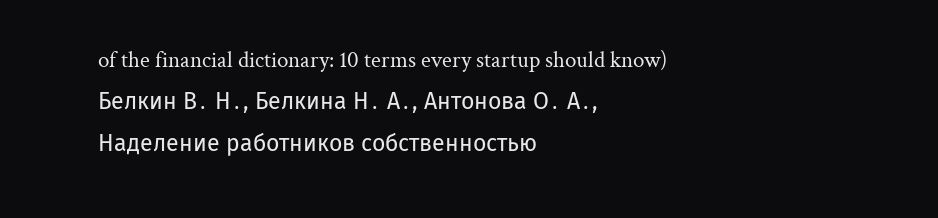of the financial dictionary: 10 terms every startup should know)
Белкин В․ Н․, Белкина Н․ А․, Антонова О․ А․, Наделение работников собственностью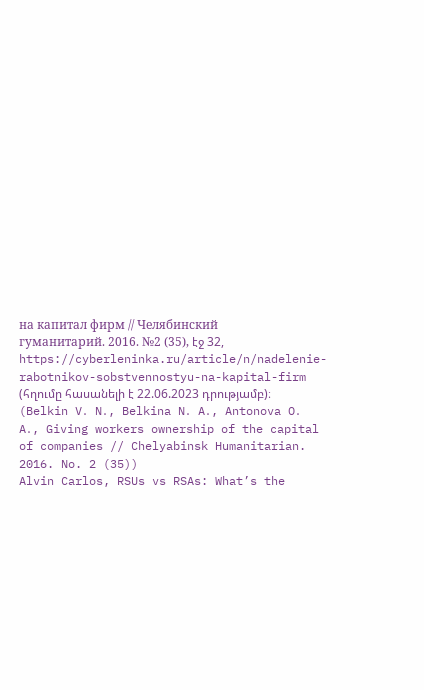на капитал фирм // Челябинский гуманитарий. 2016. №2 (35), էջ 32, https://cyberleninka.ru/article/n/nadelenie-rabotnikov-sobstvennostyu-na-kapital-firm (հղումը հասանելի է 22.06.2023 դրությամբ)։ (Belkin V․ N․, Belkina N․ A․, Antonova O․ A․, Giving workers ownership of the capital of companies // Chelyabinsk Humanitarian. 2016. No. 2 (35))
Alvin Carlos, RSUs vs RSAs: What’s the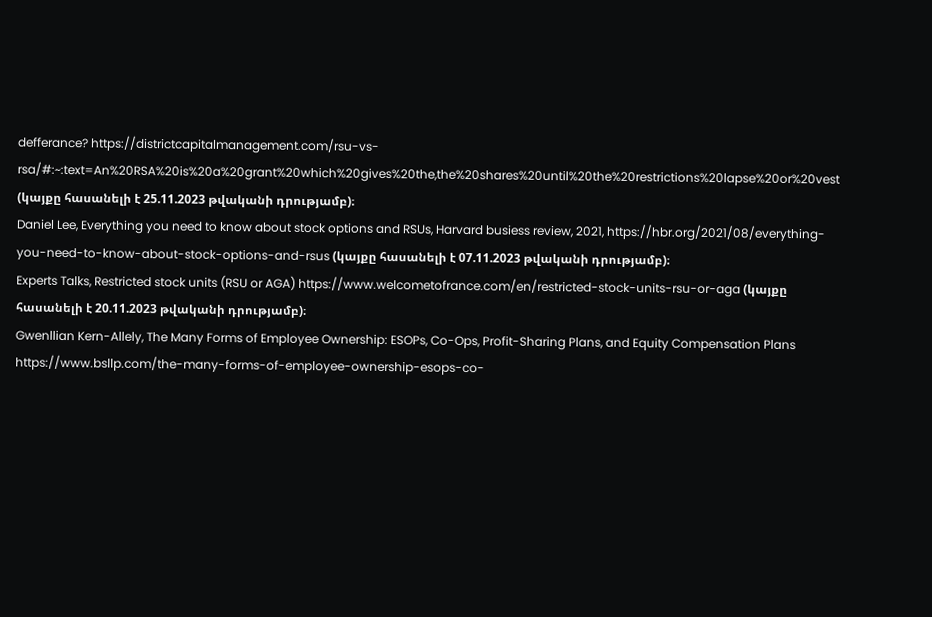defferance? https://districtcapitalmanagement.com/rsu-vs-rsa/#:~:text=An%20RSA%20is%20a%20grant%20which%20gives%20the,the%20shares%20until%20the%20restrictions%20lapse%20or%20vest (կայքը հասանելի է 25.11.2023 թվականի դրությամբ)։
Daniel Lee, Everything you need to know about stock options and RSUs, Harvard busiess review, 2021, https://hbr.org/2021/08/everything-you-need-to-know-about-stock-options-and-rsus (կայքը հասանելի է 07.11.2023 թվականի դրությամբ)։
Experts Talks, Restricted stock units (RSU or AGA) https://www.welcometofrance.com/en/restricted-stock-units-rsu-or-aga (կայքը հասանելի է 20.11.2023 թվականի դրությամբ)։
Gwenllian Kern-Allely, The Many Forms of Employee Ownership: ESOPs, Co-Ops, Profit-Sharing Plans, and Equity Compensation Plans https://www.bsllp.com/the-many-forms-of-employee-ownership-esops-co-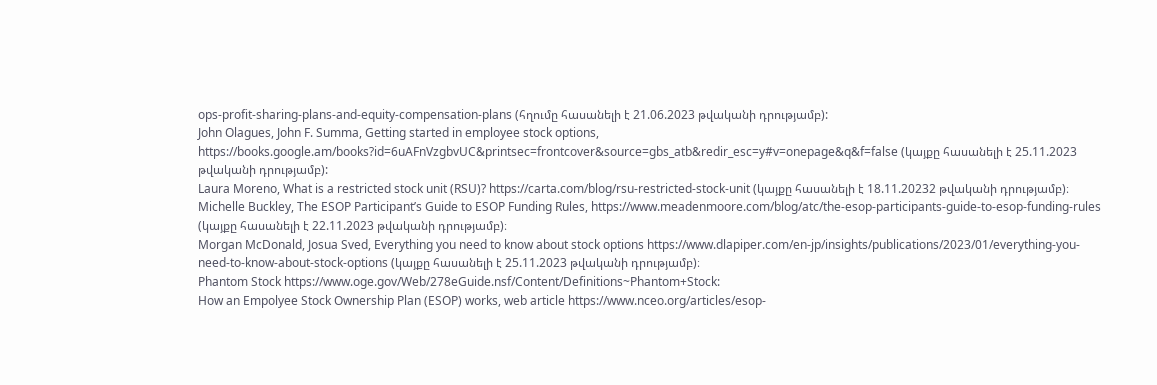ops-profit-sharing-plans-and-equity-compensation-plans (հղումը հասանելի է 21.06.2023 թվականի դրությամբ):
John Olagues, John F. Summa, Getting started in employee stock options, https://books.google.am/books?id=6uAFnVzgbvUC&printsec=frontcover&source=gbs_atb&redir_esc=y#v=onepage&q&f=false (կայքը հասանելի է 25.11.2023 թվականի դրությամբ):
Laura Moreno, What is a restricted stock unit (RSU)? https://carta.com/blog/rsu-restricted-stock-unit (կայքը հասանելի է 18.11.20232 թվականի դրությամբ)։
Michelle Buckley, The ESOP Participant’s Guide to ESOP Funding Rules, https://www.meadenmoore.com/blog/atc/the-esop-participants-guide-to-esop-funding-rules (կայքը հասանելի է 22.11.2023 թվականի դրությամբ)։
Morgan McDonald, Josua Sved, Everything you need to know about stock options https://www.dlapiper.com/en-jp/insights/publications/2023/01/everything-you-need-to-know-about-stock-options (կայքը հասանելի է 25.11.2023 թվականի դրությամբ)։
Phantom Stock https://www.oge.gov/Web/278eGuide.nsf/Content/Definitions~Phantom+Stock:
How an Empolyee Stock Ownership Plan (ESOP) works, web article https://www.nceo.org/articles/esop-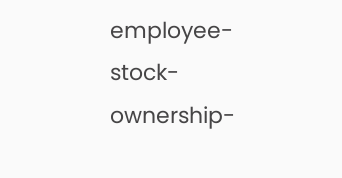employee-stock-ownership-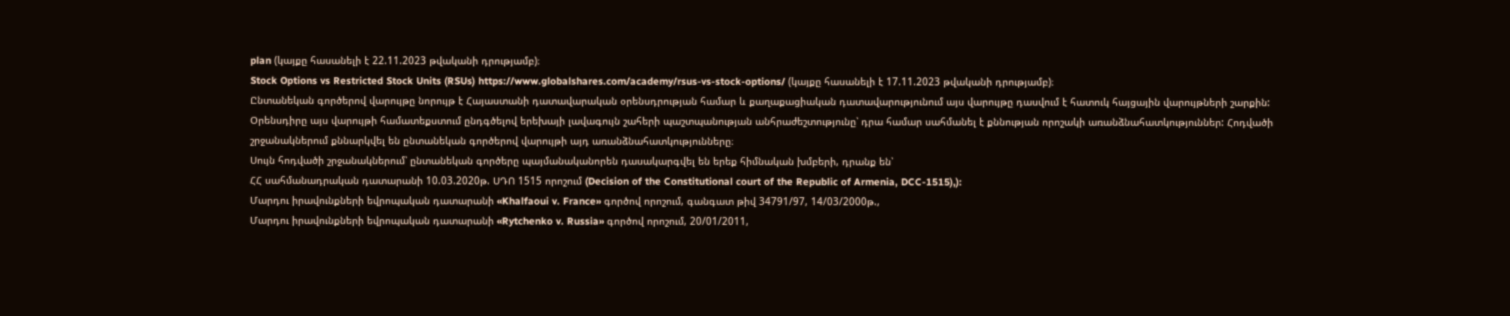plan (կայքը հասանելի է 22.11.2023 թվականի դրությամբ)։
Stock Options vs Restricted Stock Units (RSUs) https://www.globalshares.com/academy/rsus-vs-stock-options/ (կայքը հասանելի է 17.11.2023 թվականի դրությամբ)։
Ընտանեկան գործերով վարույթը նորույթ է Հայաստանի դատավարական օրենսդրության համար և քաղաքացիական դատավարությունում այս վարույթը դասվում է հատուկ հայցային վարույթների շարքին:
Օրենսդիրը այս վարույթի համատեքստում ընդգծելով երեխայի լավագույն շահերի պաշտպանության անհրաժեշտությունը՝ դրա համար սահմանել է քննության որոշակի առանձնահատկություններ: Հոդվածի շրջանակներում քննարկվել են ընտանեկան գործերով վարույթի այդ առանձնահատկությունները։
Սույն հոդվածի շրջանակներում՝ ընտանեկան գործերը պայմանականորեն դասակարգվել են երեք հիմնական խմբերի, դրանք են՝
ՀՀ սահմանադրական դատարանի 10.03.2020թ. ՍԴՈ 1515 որոշում (Decision of the Constitutional court of the Republic of Armenia, DCC-1515),):
Մարդու իրավունքների եվրոպական դատարանի «Khalfaoui v. France» գործով որոշում, գանգատ թիվ 34791/97, 14/03/2000թ.,
Մարդու իրավունքների եվրոպական դատարանի «Rytchenko v. Russia» գործով որոշում, 20/01/2011,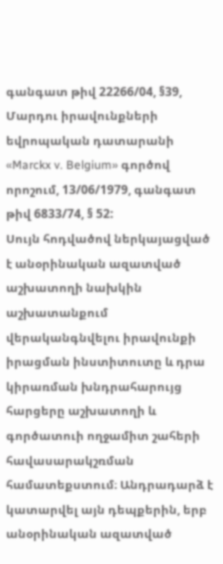գանգատ թիվ 22266/04, §39,
Մարդու իրավունքների եվրոպական դատարանի «Marckx v. Belgium» գործով որոշում, 13/06/1979, գանգատ թիվ 6833/74, § 52:
Սույն հոդվածով ներկայացված է անօրինական ազատված աշխատողի նախկին աշխատանքում վերականգնվելու իրավունքի իրացման ինստիտուտը և դրա կիրառման խնդրահարույց հարցերը աշխատողի և գործատուի ողջամիտ շահերի հավասարակշռման համատեքստում։ Անդրադարձ է կատարվել այն դեպքերին, երբ անօրինական ազատված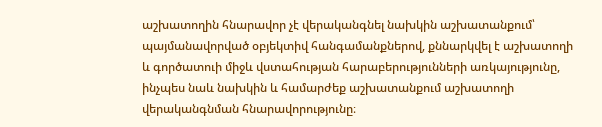աշխատողին հնարավոր չէ վերականգնել նախկին աշխատանքում՝ պայմանավորված օբյեկտիվ հանգամանքներով, քննարկվել է աշխատողի և գործատուի միջև վստահության հարաբերությունների առկայությունը, ինչպես նաև նախկին և համարժեք աշխատանքում աշխատողի վերականգնման հնարավորությունը։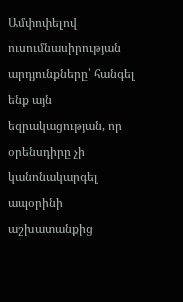Ամփոփելով ուսումնասիրության արդյունքները՝ հանգել ենք այն եզրակացության, որ օրենսդիրը չի կանոնակարգել ապօրինի աշխատանքից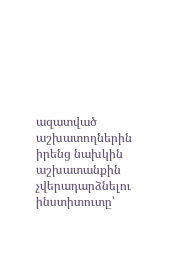ազատված աշխատողներին իրենց նախկին աշխատանքին չվերադարձնելու ինստիտուտը՝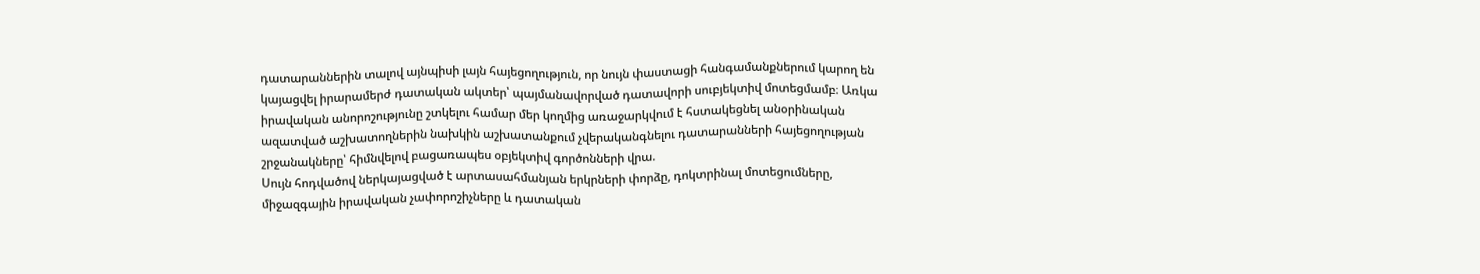դատարաններին տալով այնպիսի լայն հայեցողություն, որ նույն փաստացի հանգամանքներում կարող են կայացվել իրարամերժ դատական ակտեր՝ պայմանավորված դատավորի սուբյեկտիվ մոտեցմամբ։ Առկա իրավական անորոշությունը շտկելու համար մեր կողմից առաջարկվում է հստակեցնել անօրինական ազատված աշխատողներին նախկին աշխատանքում չվերականգնելու դատարանների հայեցողության շրջանակները՝ հիմնվելով բացառապես օբյեկտիվ գործոնների վրա.
Սույն հոդվածով ներկայացված է արտասահմանյան երկրների փորձը, դոկտրինալ մոտեցումները, միջազգային իրավական չափորոշիչները և դատական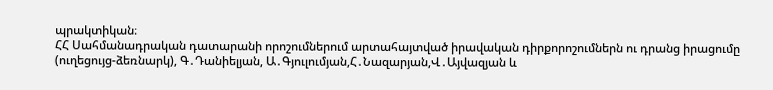պրակտիկան։
ՀՀ Սահմանադրական դատարանի որոշումներում արտահայտված իրավական դիրքորոշումներն ու դրանց իրացումը (ուղեցույց-ձեռնարկ), Գ․Դանիելյան, Ա․Գյուլումյան,Հ․Նազարյան,Վ․Այվազյան և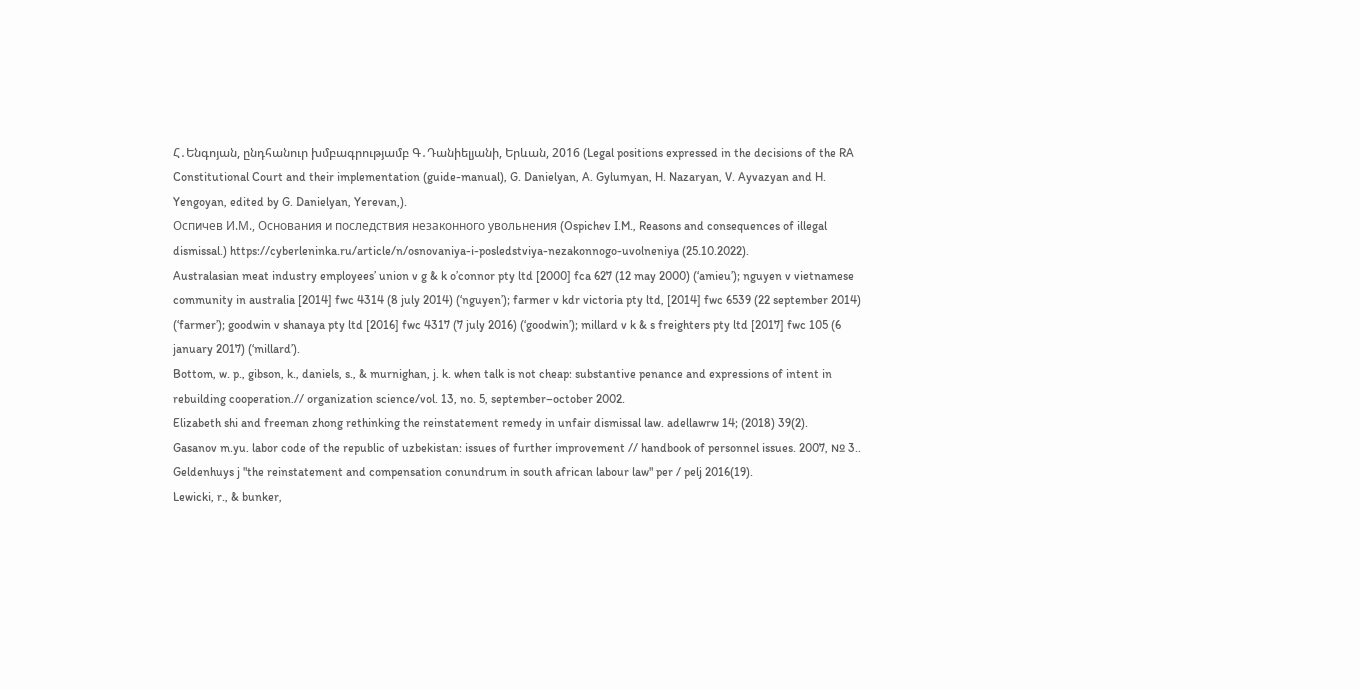Հ․Ենգոյան, ընդհանուր խմբագրությամբ Գ․Դանիելյանի, Երևան, 2016 (Legal positions expressed in the decisions of the RA Constitutional Court and their implementation (guide-manual), G. Danielyan, A. Gylumyan, H. Nazaryan, V. Ayvazyan and H. Yengoyan, edited by G. Danielyan, Yerevan,).
Оспичев И.М., Основания и последствия незаконного увольнения (Ospichev I.M., Reasons and consequences of illegal dismissal.) https://cyberleninka.ru/article/n/osnovaniya-i-posledstviya-nezakonnogo-uvolneniya (25.10.2022).
Australasian meat industry employees’ union v g & k o’connor pty ltd [2000] fca 627 (12 may 2000) (‘amieu’); nguyen v vietnamese community in australia [2014] fwc 4314 (8 july 2014) (‘nguyen’); farmer v kdr victoria pty ltd, [2014] fwc 6539 (22 september 2014) (‘farmer’); goodwin v shanaya pty ltd [2016] fwc 4317 (7 july 2016) (‘goodwin’); millard v k & s freighters pty ltd [2017] fwc 105 (6 january 2017) (‘millard’).
Bottom, w. p., gibson, k., daniels, s., & murnighan, j. k. when talk is not cheap: substantive penance and expressions of intent in rebuilding cooperation.// organization science/vol. 13, no. 5, september–october 2002.
Elizabeth shi and freeman zhong rethinking the reinstatement remedy in unfair dismissal law. adellawrw 14; (2018) 39(2).
Gasanov m.yu. labor code of the republic of uzbekistan: issues of further improvement // handbook of personnel issues. 2007, № 3..
Geldenhuys j "the reinstatement and compensation conundrum in south african labour law" per / pelj 2016(19).
Lewicki, r., & bunker,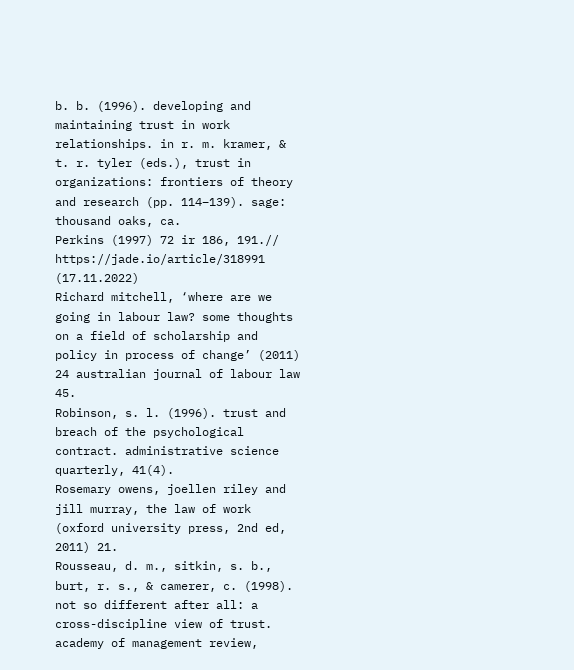b. b. (1996). developing and maintaining trust in work relationships. in r. m. kramer, & t. r. tyler (eds.), trust in organizations: frontiers of theory and research (pp. 114–139). sage: thousand oaks, ca.
Perkins (1997) 72 ir 186, 191.// https://jade.io/article/318991 (17.11.2022)
Richard mitchell, ‘where are we going in labour law? some thoughts on a field of scholarship and policy in process of change’ (2011) 24 australian journal of labour law 45.
Robinson, s. l. (1996). trust and breach of the psychological contract. administrative science quarterly, 41(4).
Rosemary owens, joellen riley and jill murray, the law of work (oxford university press, 2nd ed, 2011) 21.
Rousseau, d. m., sitkin, s. b., burt, r. s., & camerer, c. (1998). not so different after all: a cross-discipline view of trust. academy of management review,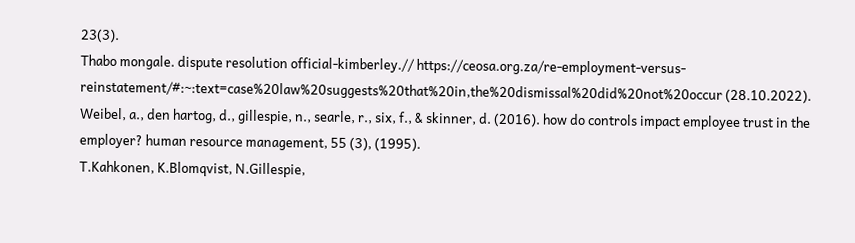23(3).
Thabo mongale. dispute resolution official-kimberley.// https://ceosa.org.za/re-employment-versus-reinstatement/#:~:text=case%20law%20suggests%20that%20in,the%20dismissal%20did%20not%20occur (28.10.2022).
Weibel, a., den hartog, d., gillespie, n., searle, r., six, f., & skinner, d. (2016). how do controls impact employee trust in the employer? human resource management, 55 (3), (1995).
T.Kahkonen, K.Blomqvist, N.Gillespie,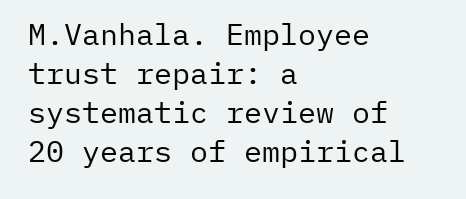M.Vanhala. Employee trust repair: a systematic review of 20 years of empirical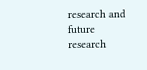research and future research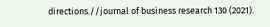directions.//journal of business research 130 (2021).